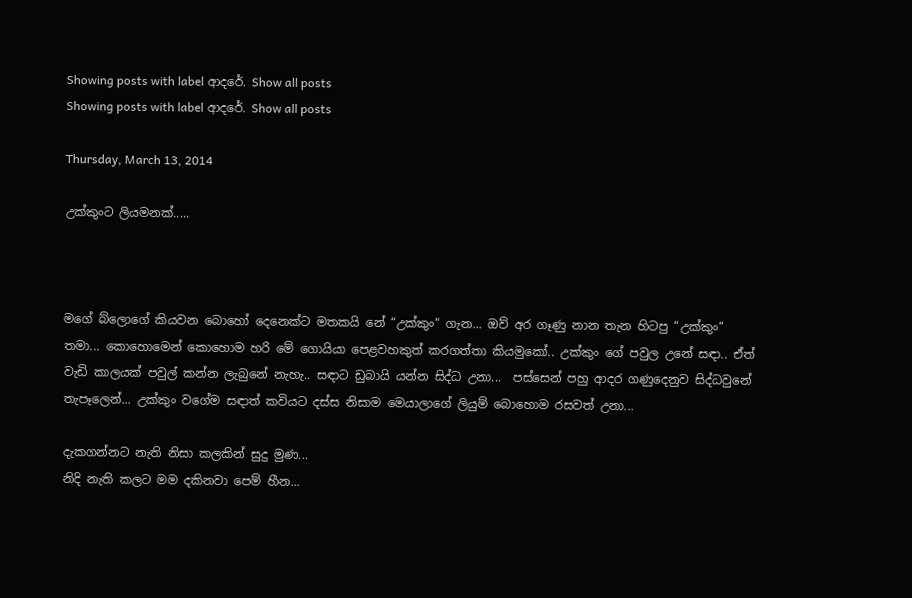Showing posts with label ආදරේ. Show all posts
Showing posts with label ආදරේ. Show all posts

Thursday, March 13, 2014

උක්කුංට ලියමනක්.....



මගේ බ්ලොගේ කියවන බොහෝ දෙනෙක්ට මතකයි නේ “උක්කුං“ ගැන... ඔව් අර ගෑණු නාන තැන හිටපු “උක්කුං“ තමා... කොහොමෙන් කොහොම හරි මේ ගොයියා පෙළවහකුත් කරගත්තා කියමුකෝ.. උක්කුං ගේ පවුල උනේ සඳා.. ඒත් වැඩි කාලයක් පවුල් කන්න ලැබුනේ නැහැ.. සඳාට ඩුබායි යන්න සිද්ධ උනා...  පස්සෙන් පහු ආදර ගණුදෙනුව සිද්ධවුනේ තැපෑලෙන්... උක්කුං වගේම සඳාත් කවියට දස්ස නිසාම මෙයාලාගේ ලියුම් බොහොම රසවත් උනා...

දැකගන්නට නැති නිසා කලකින් සුදු මුණ...
නිදි නැති කලට මම දකිනවා පෙම් හීන...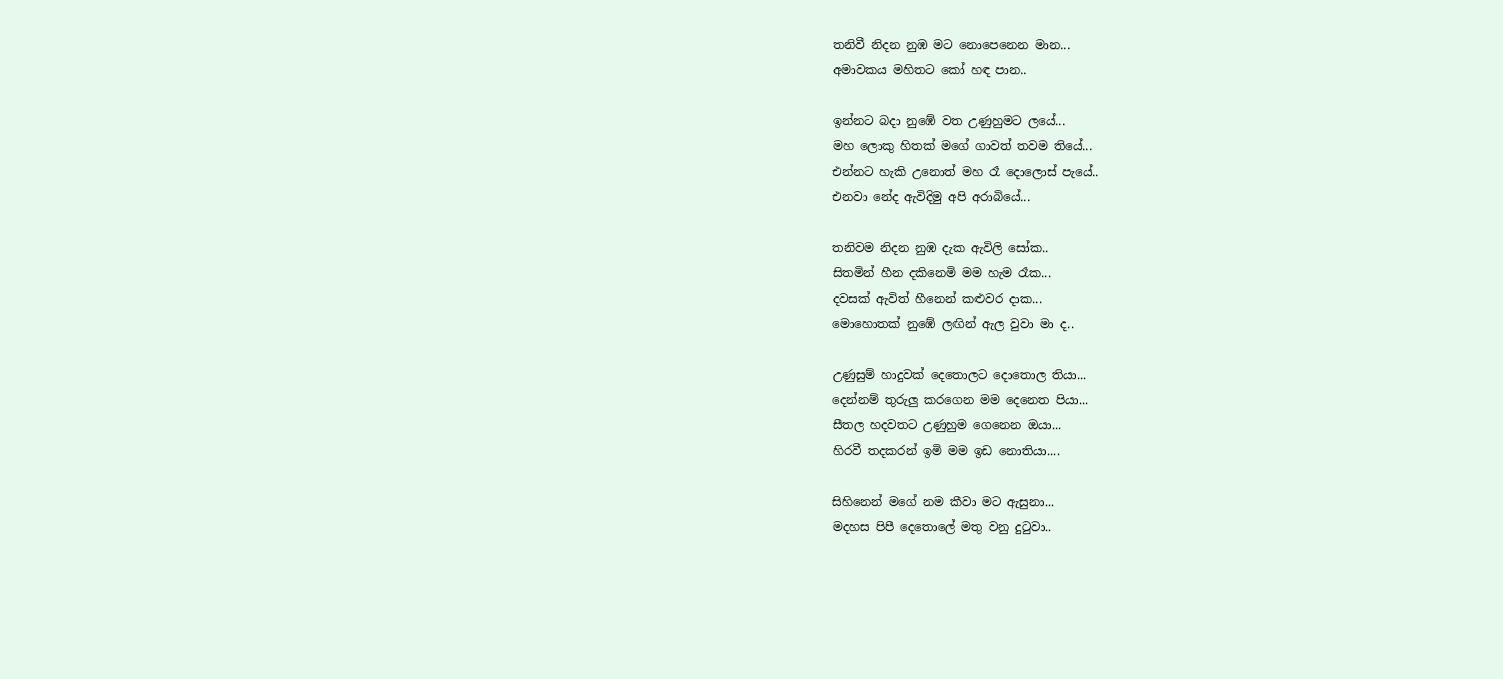තනිවී නිදන නුඹ මට නොපෙනෙන මාන...
අමාවකය මහිතට කෝ හඳ පාන..

ඉන්නට බදා නුඹේ වත උණුහුමට ලයේ...
මහ ලොකු හිතක් මගේ ගාවත් තවම තියේ...
එන්නට හැකි උනොත් මහ රෑ දොලොස් පැයේ..
එනවා නේද ඇවිදිමු අපි අරාබියේ...

තනිවම නිදන නුඹ දැක ඇවිලි සෝක..
සිතමින් හීන දකිනෙමි මම හැම රෑක...
දවසක් ඇවිත් හීනෙන් කළුවර දාක...
මොහොතක් නුඹේ ලඟින් ඇල වුවා මා ද..

උණුසුම් හාදුවක් දෙතොලට දොතොල තියා...
දෙන්නම් තුරුලු කරගෙන මම දෙනෙත පියා...
සීතල හදවතට උණුහුම ගෙනෙන ඔයා...
හිරවී තදකරන් ඉමි මම ඉඩ නොතියා....

සිහිනෙන් මගේ නම කීවා මට ඇසුනා...
මදහස පිපී දෙතොලේ මතු වනු දුටුවා..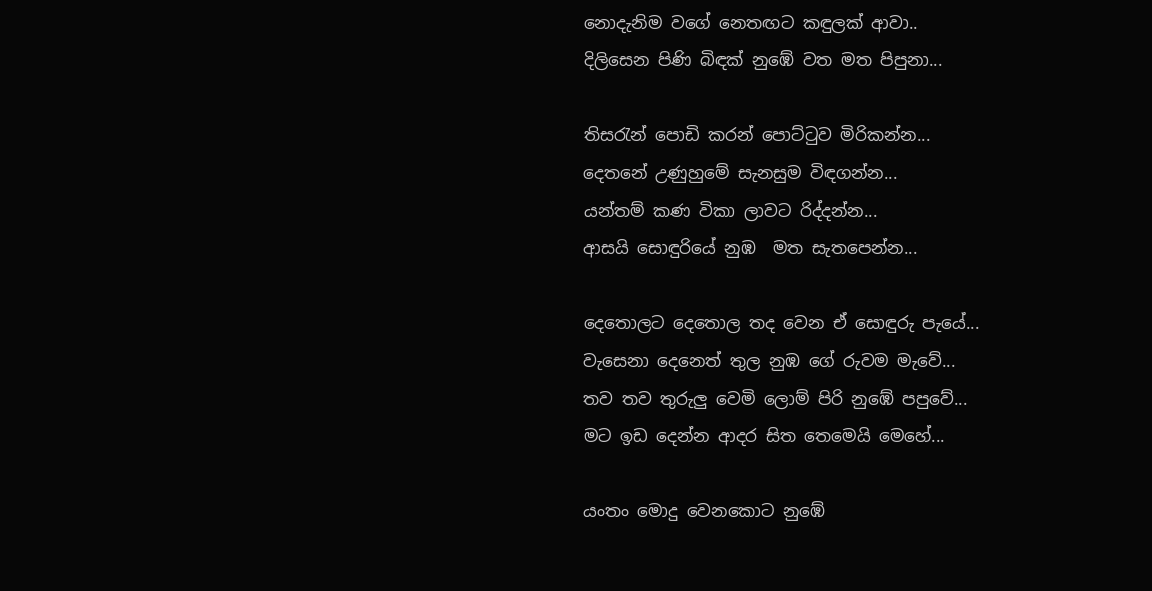නොදැනිම වගේ නෙතඟට කඳුලක් ආවා..
දිලිසෙන පිණි බිඳක් නුඹේ වත මත පිපුනා...

තිසරැන් පොඩි කරන් පොට්ටුව මිරිකන්න...
දෙතනේ උණුහුමේ සැනසුම විඳගන්න...
යන්තම් කණ විකා ලාවට රිද්දන්න...
ආසයි සොඳුරියේ නුඹ  මත සැතපෙන්න...

දෙතොලට දෙතොල තද වෙන ඒ සොඳුරු පැයේ...
වැසෙනා දෙනෙත් තුල නුඹ ගේ රුවම මැවේ...
තව තව තුරුලු වෙමි ලොම් පිරි නුඹේ පපුවේ...
මට ඉඩ දෙන්න ආදර සිත තෙමෙයි මෙහේ...

යංතං මොදු වෙනකොට නුඹේ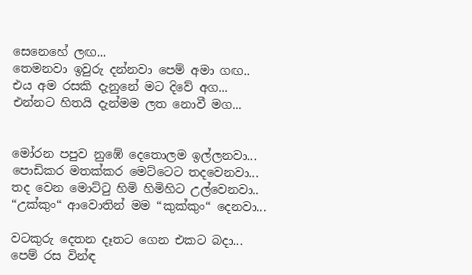සෙනෙහේ ලඟ...
තෙමනවා ඉවුරු දන්නවා පෙම් අමා ගඟ..
එය අම රසකි දැනුනේ මට දිවේ අග...
එන්නට හිතයි දැන්මම ලත නොවී මග...


මෝරන පපුව නුඹේ දෙතොලම ඉල්ලනවා...
පොඩිකර මතක්කර මෙට්ටෙට තදවෙනවා...
තද වෙන මොට්ටු හිමි හිමිහිට උල්වෙනවා..
“උක්කුං“ ආවොතින් මම “කුක්කුං“ දෙනවා...

වටකුරු දෙතන දෑතට ගෙන එකට බදා...
පෙම් රස වින්ඳ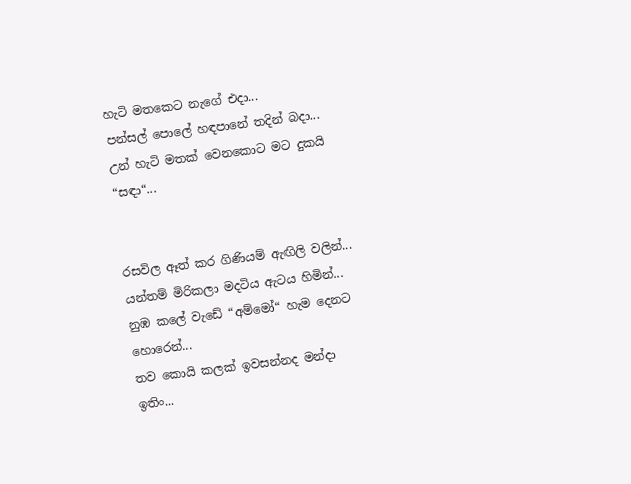හැටි මතකෙට නැගේ එදා...
පන්සල් පොලේ හඳපානේ තදින් බදා...
උන් හැටි මතක් වෙනකොට මට දුකයි “සඳා“...


රසවිල ඈත් කර ගිණියම් ඇඟිලි වලින්...
යන්තම් මිරිකලා මදටිය ඇටය හිමින්...
නුඹ කලේ වැඩේ “අම්මෝ“ හැම දෙනට හොරෙන්...
තව කොයි කලක් ඉවසන්නද මන්දා ඉතිං...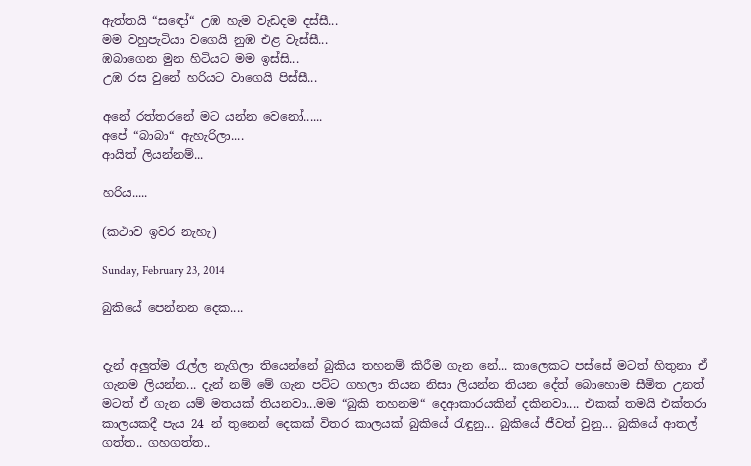ඇත්තයි “සඳෝ“ උඹ හැම වැඩදම දස්සී...
මම වහුපැටියා වගෙයි නුඹ එළ වැස්සී...
ඹබාගෙන මුන හිටියට මම ඉස්සි...
උඹ රස වුනේ හරියට වාගෙයි පිස්සී...

අනේ රත්තරනේ මට යන්න වෙනෝ......
අපේ “බාබා“ ඇහැරිලා....
ආයිත් ලියන්නම්...

හරිය.....

(කථාව ඉවර නැහැ)

Sunday, February 23, 2014

බුකියේ පෙන්නන දෙක....


දැන් අලුත්ම රැල්ල නැගිලා තියෙන්නේ බුකිය තහනම් කිරීම ගැන නේ... කාලෙකට පස්සේ මටත් හිතුනා ඒ ගැනම ලියන්න... දැන් නම් මේ ගැන පට්ට ගහලා තියන නිසා ලියන්න තියන දේත් බොහොම සීමිත උනත් මටත් ඒ ගැන යම් මතයක් තියනවා...මම “බුකි තහනම“ දෙආකාරයකින් දකිනවා.... එකක් තමයි එක්තරා කාලයකදී පැය 24 න් තුනෙන් දෙකක් විතර කාලයක් බුකියේ රැඳුනු... බුකියේ ජීවත් වුනු... බුකියේ ආතල් ගත්ත.. ගහගත්ත..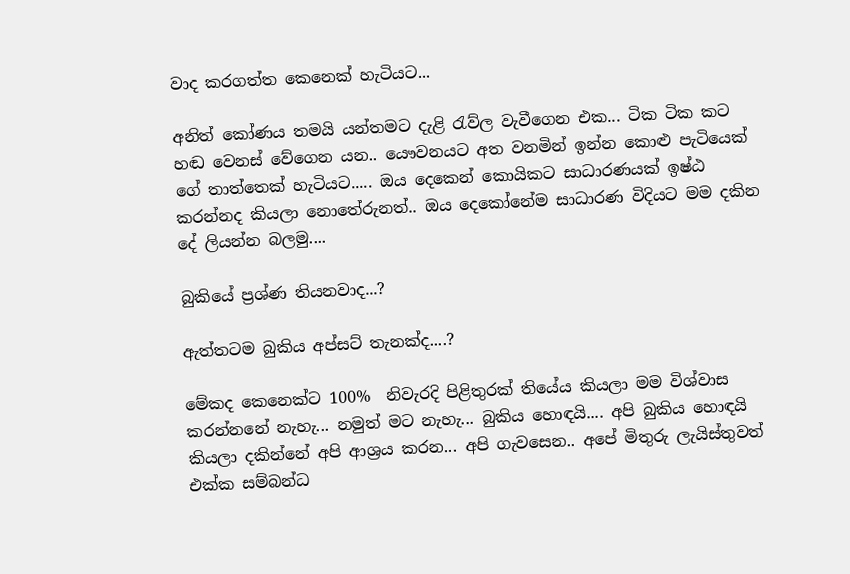වාද කරගත්ත කෙනෙක් හැටියට...

අනිත් කෝණය තමයි යන්තමට දැළි රැව්ල වැවීගෙන එක... ටික ටික කට හඬ වෙනස් වේගෙන යන.. යෞවනයට අත වනමින් ඉන්න කොළු පැටියෙක් ගේ තාත්තෙක් හැටියට..... ඔය දෙකෙන් කොයිකට සාධාරණයක් ඉෂ්ඨ කරන්නද කියලා නොතේරුනත්.. ඔය දෙකෝනේම සාධාරණ විදියට මම දකින දේ ලියන්න බලමු....

බුකියේ ප්‍රශ්ණ තියනවාද...?

ඇත්තටම බුකිය අප්සට් තැනක්ද....?

මේකද කෙනෙක්ට 100%  නිවැරදි පිළිතුරක් තියේය කියලා මම විශ්වාස කරන්නනේ නැහැ... නමුත් මට නැහැ... බුකිය හොඳයි.... අපි බුකිය හොඳයි කියලා දකින්නේ අපි ආශ්‍රය කරන... අපි ගැවසෙන.. අපේ මිතුරු ලැයිස්තුවත් එක්ක සම්බන්ධ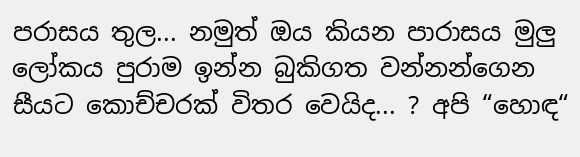පරාසය තුල... නමුත් ඔය කියන පාරාසය මුලු ලෝකය පුරාම ඉන්න බුකිගත වන්නන්ගෙන සීයට කොච්චරක් විතර වෙයිද... ? අපි “හොඳ“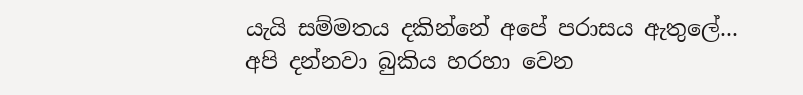යැයි සම්මතය දකින්නේ අපේ පරාසය ඇතුලේ... අපි දන්නවා බුකිය හරහා වෙන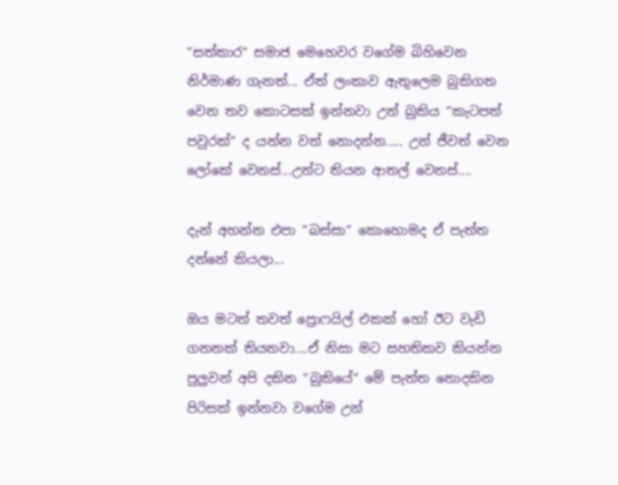“සත්කාර“ සමාජ මෙහෙවර වගේම බිහිවෙන නිර්මාණ ගැනත්... ඒත් ලංකාව ඇතුලෙම බුකිගත වෙන තව කොටසක් ඉන්නවා උන් බුකිය “කැටපත් පවුරක්“ ද යන්න වත් නොදන්න..... උන් ජීවත් වෙන ලෝකේ වෙනස්...උන්ට තියන ආතල් වෙනස්....

දැන් අහන්න එපා “බස්සා“ කොහොමද ඒ පැත්ත දන්නේ කියලා...

ඔය මටත් තවත් ප්‍රොෆයිල් එකක් හෝ ඊට වැඩි ගනනක් තියනවා....ඒ නිසා මට සහතිකව කියන්න පුලුවන් අපි දකින “බුකියේ“ මේ පැත්ත නොදකින පිරිසක් ඉන්නවා වගේම උන්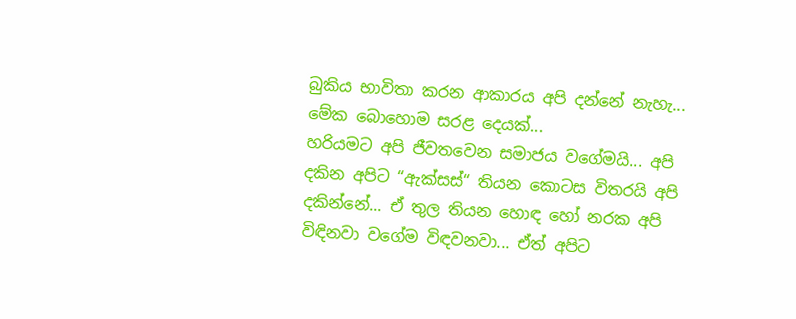බුකිය භාවිතා කරන ආකාරය අපි දන්නේ නැහැ...
මේක බොහොම සරළ දෙයක්...
හරියමට අපි ජීවතවෙන සමාජය වගේමයි... අපි දකින අපිට “ඇක්සස්“ තියන කොටස විතරයි අපි දකින්නේ... ඒ තුල තියන හොඳ හෝ නරක අපි විඳිනවා වගේම විඳවනවා... ඒත් අපිට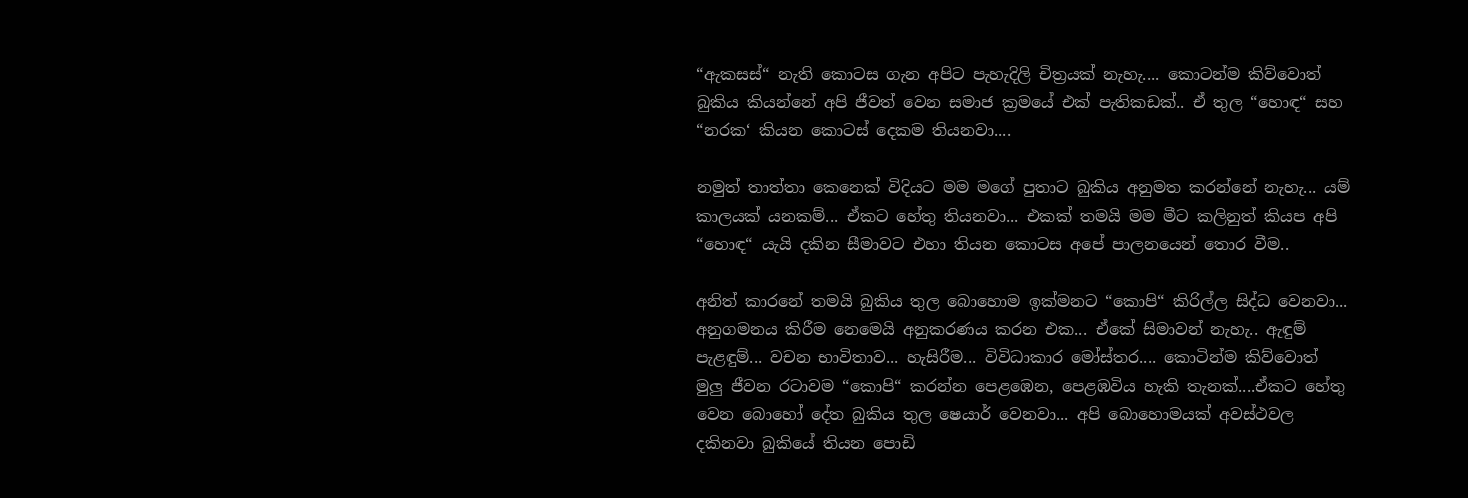“ඇකසස්“ නැති කොටස ගැන අපිට පැහැදිලි චිත්‍රයක් නැහැ.... කොටන්ම කිව්වොත් බුකිය කියන්නේ අපි ජීවත් වෙන සමාජ ක්‍රමයේ එක් පැතිකඩක්.. ඒ තුල “හොඳ“ සහ “නරක‘ කියන කොටස් දෙකම තියනවා....

නමුත් තාත්තා කෙනෙක් විදියට මම මගේ පුතාට බුකිය අනුමත කරන්නේ නැහැ... යම් කාලයක් යනකම්... ඒකට හේතු තියනවා... එකක් තමයි මම මීට කලිනුත් කියප අපි “හොඳ“ යැයි දකින සීමාවට එහා තියන කොටස අපේ පාලනයෙන් තොර වීම..

අනිත් කාරනේ තමයි බුකිය තුල බොහොම ඉක්මනට “කොපි“ කිරිල්ල සිද්ධ වෙනවා... අනුගමනය කිරීම නෙමෙයි අනුකරණය කරන එක... ඒකේ සිමාවන් නැහැ.. ඇඳුම් පැළඳුම්... වචන භාවිතාව... හැසිරීම... විවිධාකාර මෝස්තර.... කොටින්ම කිව්වොත් මුලු ජීවන රටාවම “කොපි“ කරන්න පෙළඹෙන, පෙළඹවිය හැකි තැනක්....ඒකට හේතු වෙන බොහෝ දේත බුකිය තුල ෂෙයාර් වෙනවා... අපි බොහොමයක් අවස්ථවල දකිනවා බුකියේ තියන පොඩි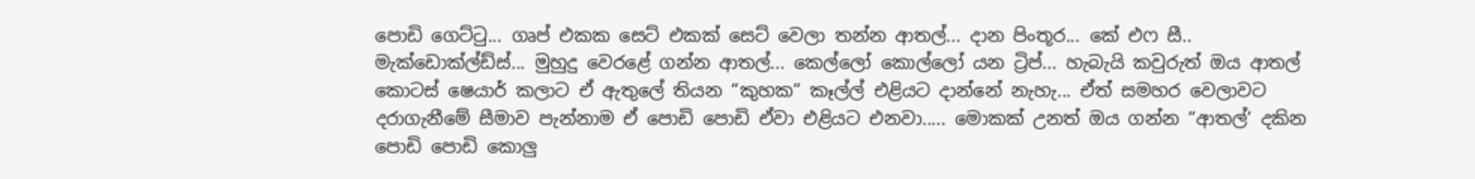පොඩි ගෙට්ටු... ගෘප් එකක සෙට් එකක් සෙට් වෙලා තන්න ආතල්... දාන පිංතූර... කේ එෆ සී.. මැක්ඩොක්ල්ඩ්ස්... මුහුදු වෙරළේ ගන්න ආතල්... කෙල්ලෝ කොල්ලෝ යන ට්‍රිප්... හැබැයි කවුරුත් ඔය ආතල් කොටස් ෂෙයාර් කලාට ඒ ඇතුලේ තියන “කුහක“ කෑල්ල් එළියට දාන්නේ නැහැ... ඒත් සමහර වෙලාවට දරාගැනීමේ සීමාව පැන්නාම ඒ පොඩි පොඩි ඒවා එළියට එනවා..... මොකක් උනත් ඔය ගන්න “ආතල්‘ දකින පොඩි පොඩි කොලු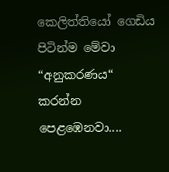කෙලිත්තියෝ ගෙඩිය පිටින්ම මේවා “අනුකරණය“ කරන්න පෙළඹෙනවා....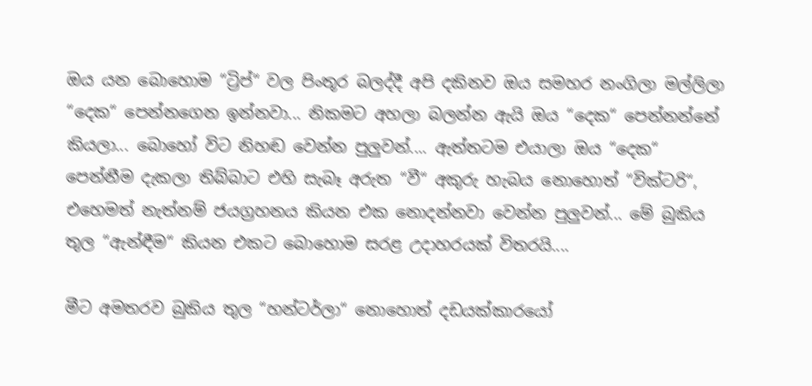ඔය යන බොහොම “ට්‍රිප්“ වල පිංතූර බලද්දී අපි දකිනව ඔය සමහර නංගිලා මල්ලිලා “දෙක“ පෙන්නගෙන ඉන්නවා... නිකමට අහලා බලන්න ඇයි ඔය “දෙක“ පෙන්නන්නේ කියලා... බොහෝ විට නිහඬ වෙන්න පුලුවන්.... ඇත්තටම එයාලා ඔය “දෙක“ පෙන්නීම දැකලා තිබ්බාට එහි සැබෑ අරුත “වී“ අකුරු හැබය නොහොත් “වික්ටරි“, එහෙමත් නැත්නම් ජයග්‍රහනය කියන එක නොදන්නවා වෙන්න පුලුවන්... මේ බුකිය තුල “ඇන්ඳීම“ කියන එකට බොහොම සරළ උදාහරයක් විතරයි....

මීට අමතරව බුකිය තුල “හන්ටර්ලා“ නොහොත් දඩයක්කාරයෝ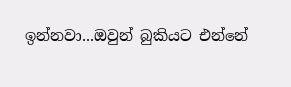ඉන්නවා...ඔවුන් බුකියට එන්නේ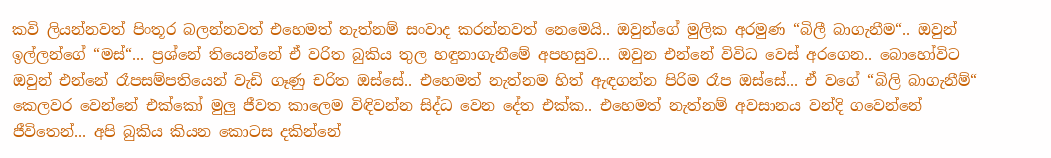කවි ලියන්නවත් පිංතූර බලන්නවත් එහෙමත් නැත්නම් සංවාද කරන්නවත් නෙමෙයි.. ඔවුන්ගේ මුලික අරමුණ “බිලී බාගැනීම“.. ඔවුන් ඉල්ලන්ගේ “මස්“... ප්‍රශ්නේ තියෙන්නේ ඒ වරිත බුකිය තුල හඳුනාගැනීමේ අපහසුව... ඔවුන එන්නේ විවිධ වෙස් අරගෙන.. බොහෝවිට ඔවුන් එන්නේ රෑපසම්පතියෙන් වැඩි ගෑණු චරිත ඔස්සේ.. එහෙමත් නැත්නම හිත් ඇඳගන්න පිරිම රෑප ඔස්සේ... ඒ වගේ “බිලි බාගැනීම්“ කෙලවර වෙන්නේ එක්කෝ මුලු ජීවත කාලෙම විඳිවන්න සිද්ධ වෙන දේත එක්ක.. එහෙමත් නැත්නම් අවසානය වන්දි ගවෙන්නේ ජීවිතෙන්... අපි බුකිය කියන කොටස දකින්නේ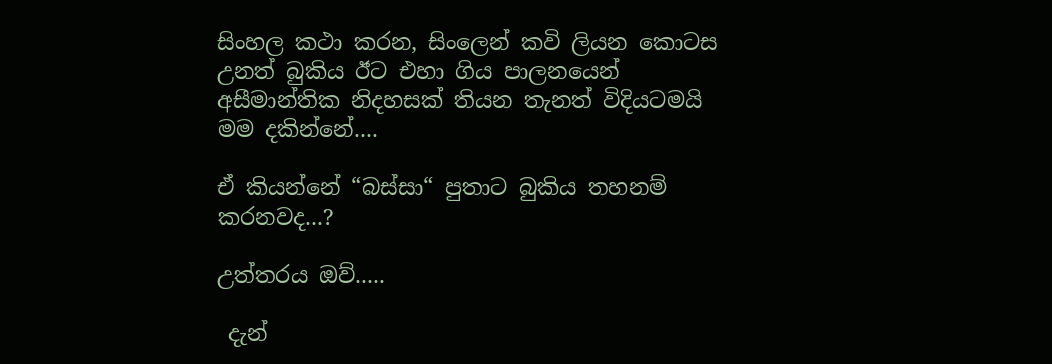සිංහල කථා කරන, සිංලෙන් කවි ලියන කොටස උනත් බුකිය ඊට එහා ගිය පාලනයෙන් අසීමාන්තික නිදහසක් තියන තැනත් විදියටමයි මම දකින්නේ....

ඒ කියන්නේ “බස්සා“ පුතාට බුකිය තහනම් කරනවද...?

උත්තරය ඔව්.....

 දැන්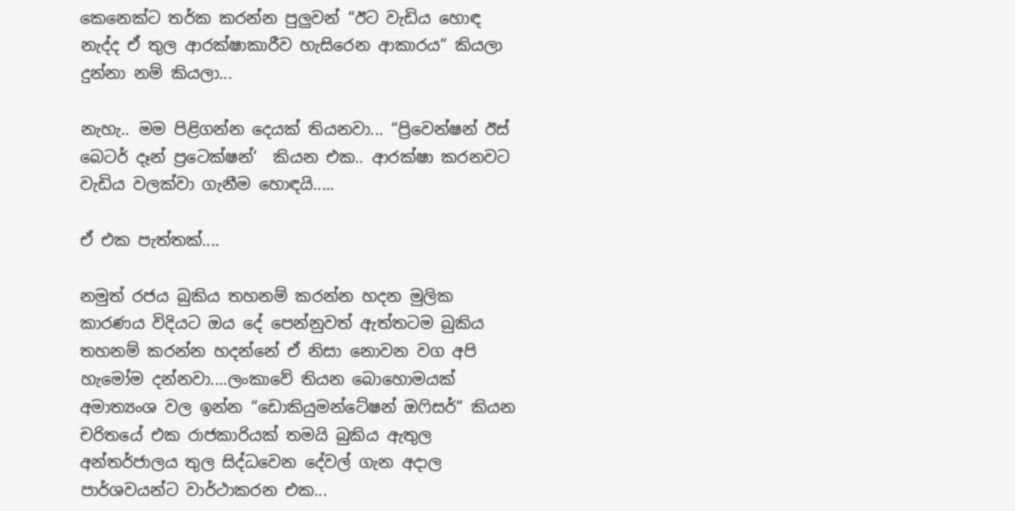කෙනෙක්ට තර්ක කරන්න පුලුවන් “ඊට වැඩිය හොඳ නැද්ද ඒ තුල ආරක්ෂාකාරීව හැසිරෙන ආකාරය“ කියලා දුන්නා නම් කියලා...

නැහැ.. මම පිළිගන්න දෙයක් තියනවා... “ප්‍රිවෙන්ෂන් ඊස් බෙටර් දෑන් ප්‍රටෙක්ෂන්‘  කියන එක.. ආරක්ෂා කරනවට වැඩිය වලක්වා ගැනීම හොඳයි.....

ඒ එක පැත්තක්....

නමුත් රජය බුකිය තහනම් කරන්න හදන මුලික කාරණය විදියට ඔය දේ පෙන්නුවත් ඇත්තටම බුකිය තහනම් කරන්න හදන්නේ ඒ නිසා නොවන වග අපි හැමෝම දන්නවා....ලංකාවේ තියන බොහොමයක් අමාත්‍යංශ වල ඉන්න “ඩොකියුමන්ටේෂන් ඔෆිසර්“ කියන චරිතයේ එක රාජකාරියක් තමයි බුකිය ඇතුල අන්තර්ජාලය තුල සිද්ධවෙන දේවල් ගැන අදාල පාර්ශවයන්ට වාර්ථාකරන එක...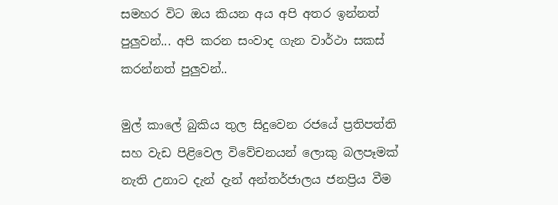සමහර විට ඔය කියන අය අපි අතර ඉන්නත් පුලුවන්... අපි කරන සංවාද ගැන වාර්ථා සකස් කරන්නත් පුලුවන්..

මුල් කාලේ බුකිය තුල සිදුවෙන රජයේ ප්‍රතිපත්ති සහ වැඩ පිළිවෙල විවේචනයන් ලොකු බලපෑමක් නැති උනාට දැන් දැන් අන්තර්ජාලය ජනප්‍රිය වීම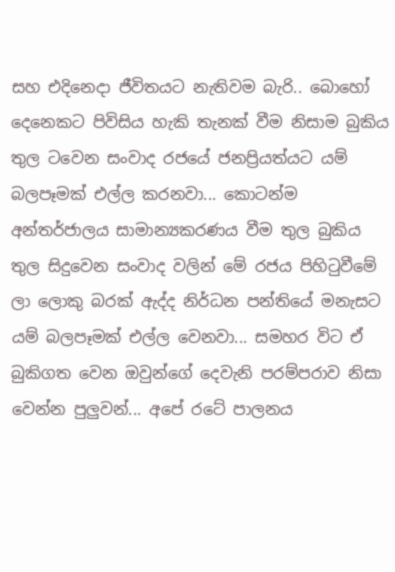සහ එදිනෙදා ජීවිතයට නැතිවම බැරි.. බොහෝ දෙනෙකට පිවිසිය හැකි තැනක් වීම නිසාම බුකිය තුල ටවෙන සංවාද රජයේ ජනප්‍රියත්යට යම් බලපෑමක් එල්ල කරනවා... කොටන්ම අන්තර්ජාලය සාමාන්‍යකරණය වීම තුල බුකිය තුල සිදුවෙන සංවාද වලින් මේ රජය පිහිටුවීමේ ලා ලොකු බරක් ඇද්ද නිර්ධන පන්තියේ මනැසට යම් බලපෑමක් එල්ල වෙනවා... සමහර විට ඒ බුකිගත වෙන ඔවුන්ගේ දෙවැනි පරම්පරාව නිසා වෙන්න පුලුවන්... අපේ රටේ පාලනය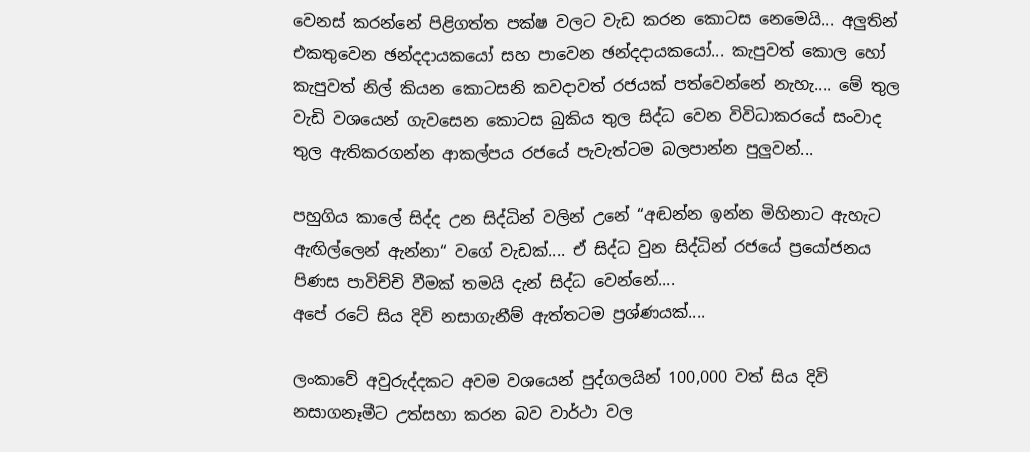වෙනස් කරන්නේ පිළිගත්ත පක්ෂ වලට වැඩ කරන කොටස නෙමෙයි... අලුතින් එකතුවෙන ඡන්දදායකයෝ සහ පාවෙන ඡන්දදායකයෝ... කැපුවත් කොල හෝ කැපුවත් නිල් කියන කොටසනි කවදාවත් රජයක් පත්වෙන්නේ නැහැ.... මේ තුල වැඩි වශයෙන් ගැවසෙන කොටස බුකිය තුල සිද්ධ වෙන විවිධාකරයේ සංවාද තුල ඇතිකරගන්න ආකල්පය රජයේ පැවැත්ටම බලපාන්න පුලුවන්...

පහුගිය කාලේ සිද්ද උන සිද්ධින් වලින් උනේ “අඬන්න ඉන්න මිහිනාට ඇහැට ඇඟිල්ලෙන් ඇන්නා“ වගේ වැඩක්.... ඒ සිද්ධ වුන සිද්ධින් රජයේ ප්‍රයෝජනය පිණස පාවිච්චි වීමක් තමයි දැන් සිද්ධ වෙන්නේ....
අපේ රටේ සිය දිවි නසාගැනීම් ඇත්තටම ප්‍රශ්ණයක්....

ලංකාවේ අවුරුද්දකට අවම වශයෙන් පුද්ගලයින් 100,000 වත් සිය දිවි නසාගනෑමීට උත්සහා කරන බව වාර්ථා වල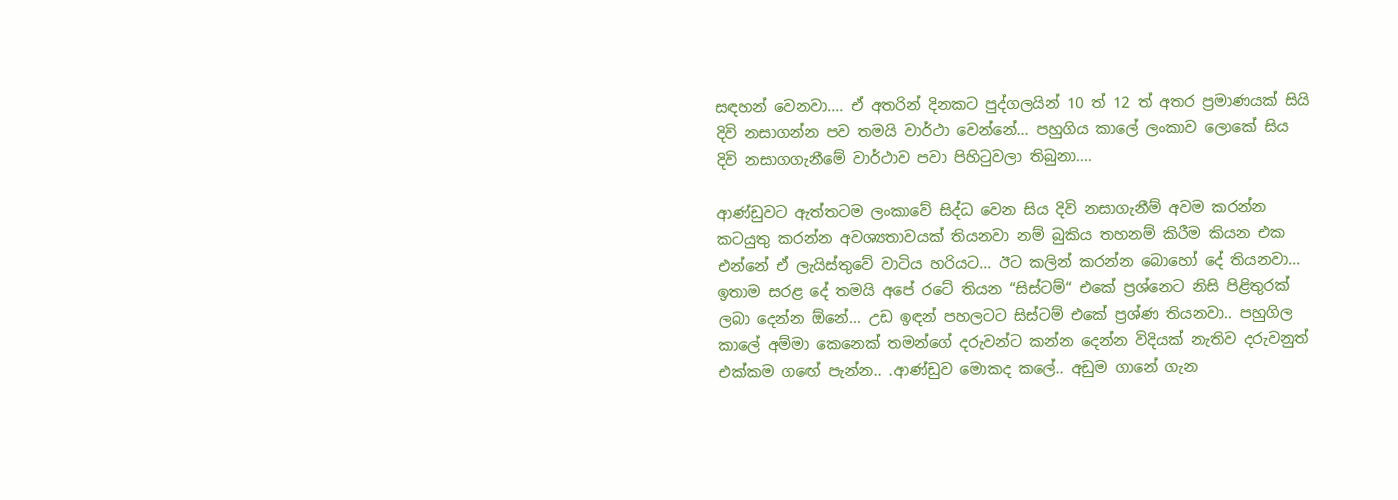සඳහන් වෙනවා.... ඒ අතරින් දිනකට පුද්ගලයින් 10 ත් 12 ත් අතර ප්‍රමාණයක් සියි දිවි නසාගන්න පව තමයි වාර්ථා වෙන්නේ... පහුගිය කාලේ ලංකාව ලොකේ සිය දිවි නසාගගැනීමේ වාර්ථාව පවා පිහිටුවලා තිබුනා....

ආණ්ඩුවට ඇත්තටම ලංකාවේ සිද්ධ වෙන සිය දිවි නසාගැනීම් අවම කරන්න කටයුතු කරන්න අවශ්‍යතාවයක් තියනවා නම් බුකිය තහනම් කිරීම කියන එක එන්නේ ඒ ලැයිස්තුවේ වාටිය හරියට... ඊට කලින් කරන්න බොහෝ දේ තියනවා...  ඉතාම සරළ දේ තමයි අපේ රටේ තියන “සිස්ටම්“ එකේ ප්‍රශ්නෙට නිසි පිළිතුරක් ලබා දෙන්න ඕනේ... උඩ ඉඳන් පහලටට සිස්ටම් එකේ ප්‍රශ්ණ තියනවා.. පහුගිල කාලේ අම්මා කෙනෙක් තමන්ගේ දරුවන්ට කන්න දෙන්න විදියක් නැතිව දරුවනුත් එක්කම ගඟේ පැන්න.. .ආණ්ඩුව මොකද කලේ.. අඩුම ගානේ ගැන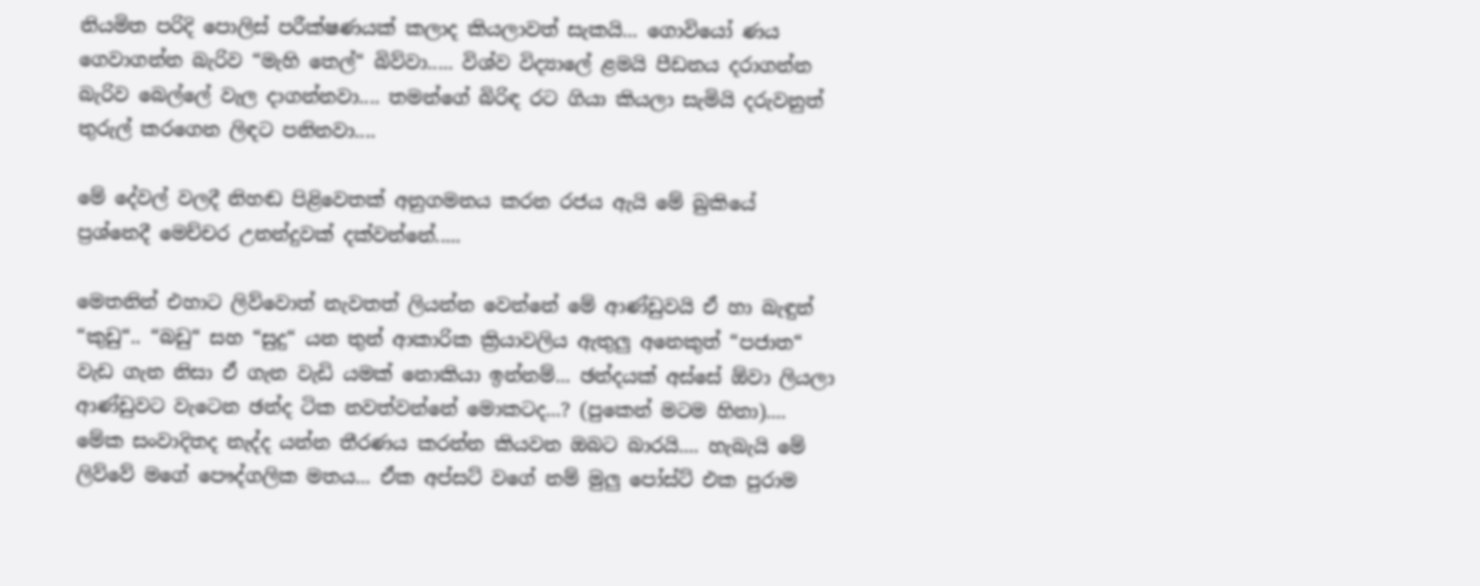නියමිත පරිදි පොලිස් පරීක්ෂණයක් කලාද කියලාවත් සැකයි... ගොවියෝ ණය ගෙවාගන්න බැරිව “මැහි තෙල්“ බිව්වා..... විශ්ව විද්‍යාලේ ළමයි පීඩනය දරාගන්න බැරිව බෙල්ලේ වැල දාගන්නවා.... තමන්ගේ බිරිඳ රට ගියා කියලා සැමියි දරුවනුත් තුරුල් කරගෙන ලිඳට පනිනවා....

මේ දේවල් වලදී නිහඬ පිළිවෙතක් අනුගමනය කරන රජය ඇයි මේ බුකියේ ප්‍රශ්නෙදී මෙච්චර උනන්දුවක් දක්වන්නේ.....

මෙතනින් එහාට ලිව්වොත් නැවතත් ලියන්න වෙන්නේ මේ ආණ්ඩුවයි ඒ හා බැඳුන් “කුඩු“.. “බඩු“ සහ “සුදු“ යන තුන් ආකාරික ක්‍රියාවලිය ඇතුලු අනෙකුත් “පජාත“ වැඩ ගැන නිසා ඒ ගැන වැඩි යමක් නොකියා ඉන්නම්... ඡන්දයක් අස්සේ ඕවා ලියලා ආණ්ඩුවට වැටෙන ඡන්ද ටික නවත්වන්නේ මොකටද...? (පුකෙන් මටම හිනා)....
මේක සංවාදිතද නැද්ද යන්න තීරණය කරන්න කියවන ඔබට බාරයි.... හැබැයි මේ ලිව්වේ මගේ පෞද්ගලික මතය... ඒක අප්සට් වගේ නම් මුලු පෝස්ට් එක පුරාම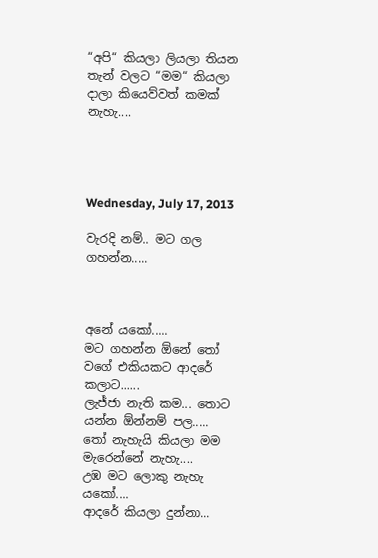“අපි“ කියලා ලියලා තියන තැන් වලට “මම“ කියලා දාලා කියෙව්වත් කමක් නැහැ....




Wednesday, July 17, 2013

වැරදි නම්.. මට ගල ගහන්න.....



අනේ යකෝ.....
මට ගහන්න ඕනේ තෝ වගේ එකියකට ආ‍දරේ කලාට......
ලැජ්ජා නැති කම... තොට යන්න ඕන්නම් පල.....
තෝ නැහැයි කියලා මම මැරෙන්නේ නැහැ....
උඹ මට ලොකු නැහැ යකෝ....
ආදරේ කියලා ‍දුන්නා...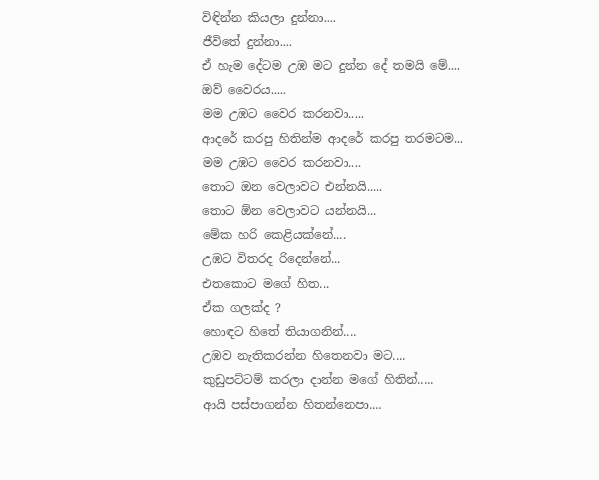විඳින්න කියලා දුන්නා....
ජීවිතේ දුන්නා....
ඒ හැම දේටම උඹ මට දුන්න දේ තමයි මේ....
ඔව් වෛරය.....
මම උඹට වෛර කරනවා.....
ආදරේ කරපු හිතින්ම ආදරේ කරපු තරමටම...
මම උඹට වෛර කරනවා....
තොට ඔන වෙලාවට එන්නයි.....
තොට ඕන වෙලාවට යන්නයි...
මේක හරි කෙළියක්නේ....
උඹට විතරද රිදෙන්නේ...
එතකොට මගේ හිත...
ඒක ගලක්ද ?
හොඳට හිතේ තියාගනින්....
උඹව නැතිකරන්න හිතෙනවා මට....
කුඩුපට්ටම් කරලා දාන්න ම‍ගේ හිතින්.....
ආයි පස්පාගන්න හිතන්නෙපා....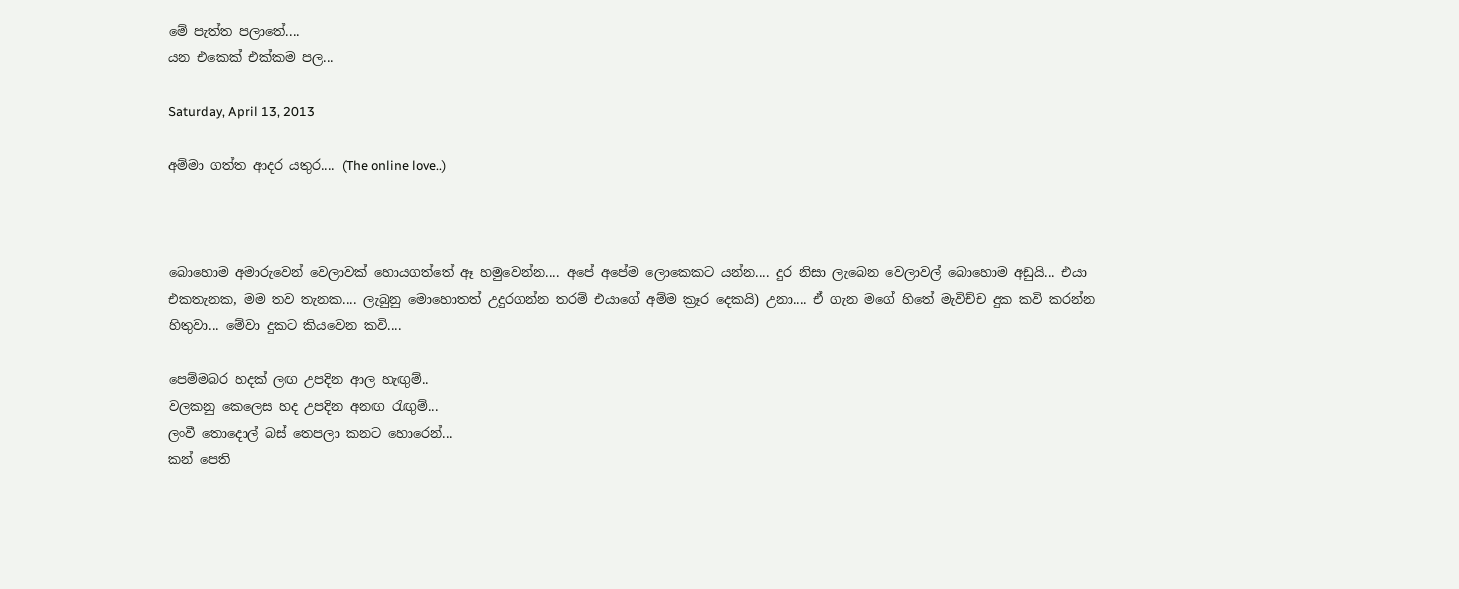මේ පැත්ත පලාතේ....
යන එකෙක් එක්කම පල...

Saturday, April 13, 2013

අම්මා ගත්ත ආදර යතුර.... (The online love..)



බොහොම අමාරුවෙන් වෙලාවක් හොයගත්තේ ඈ හමුවෙන්න.... අපේ අපේම ලොකෙකට යන්න.... දුර නිසා ලැබෙන වෙලාවල් බොහොම අඩුයි... එයා එකතැනක, මම තව තැනක.... ලැබුනු මොහොතත් උදුරගන්න තරම් එයාගේ අම්ම ක්‍රෑර දෙකයි) උනා.... ඒ ගැන මගේ හිතේ මැවිච්ච දුක කවි කරන්න හිතුවා... මේවා දුකට කියවෙන කවි....

පෙම්මබර හදක් ලඟ උපදින ආල හැඟුම්..
වලකනු කෙලෙස හද උපදින අනඟ රැඟුම්...
ලංවී තොදොල් බස් තෙපලා කනට හොරෙන්...
කන් පෙති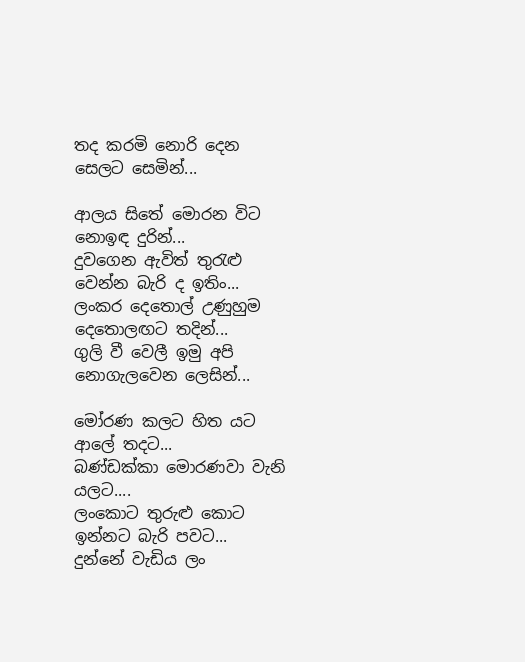තද කරමි නොරි දෙන සෙලට සෙමින්...

ආලය සිතේ මොරන විට නොඉඳ දුරින්...
දුවගෙන ඇවිත් තුරැළු වෙන්න බැරි ද ඉතිං...
ලංකර දෙතොල් උණුහුම දෙතොලඟට තදින්...
ගුලි වී වෙලී ඉමු අපි නොගැලවෙන ලෙසින්...

මෝරණ කලට හිත යට ආලේ තදට...
බණ්ඩක්කා මොරණවා වැනි යලට....
ලංකොට තුරුළු කොට ඉන්නට බැරි පවට...
දුන්නේ වැඩිය ලං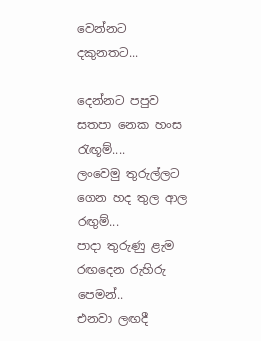වෙන්නට දකුනතට...

දෙන්නට පපුව සතපා නෙක හංස රැඟූම්....
ලංවෙමු තුරුල්ලට ගෙන හද තුල ආල රඟුම්...
පාදා තුරුණු ළැම රඟදෙන රුහිරු පෙමන්..
එනවා ලඟදී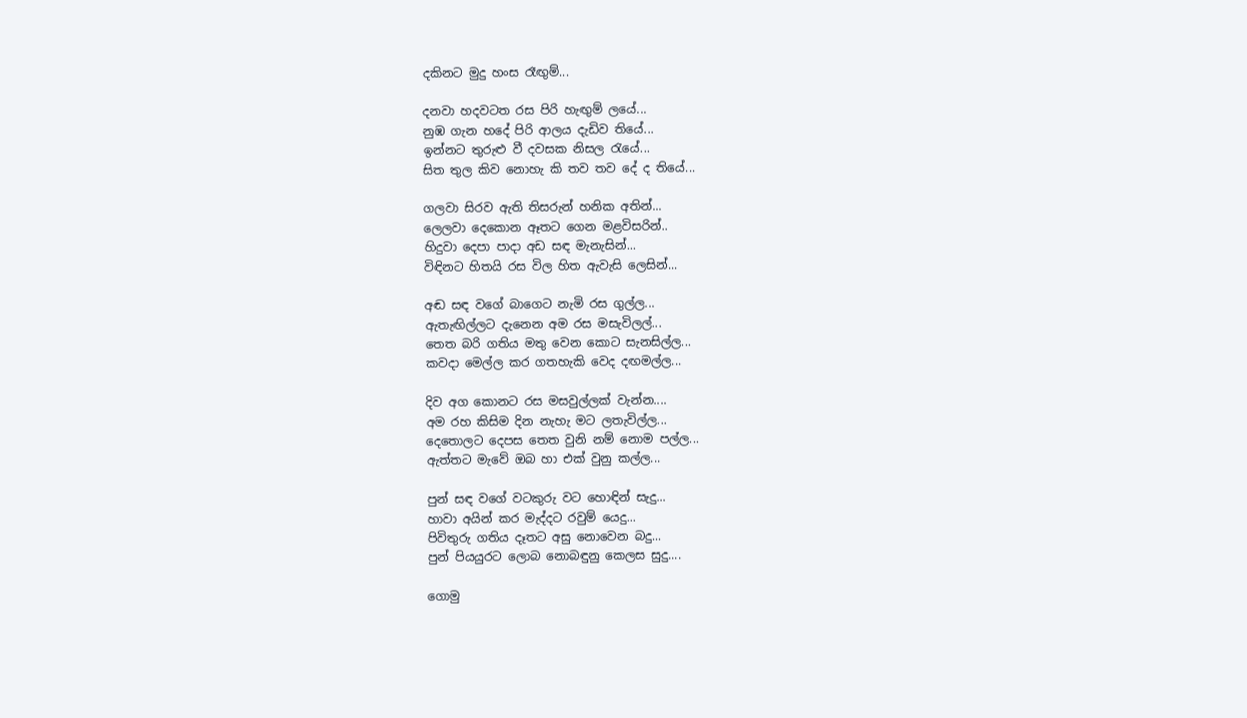දකිනට මුදු හංස රෑඟුම්...

දනවා හදවටත රස පිරි හැඟුම් ලයේ...
නුඹ ගැන හදේ පිරි ආලය දැඩිව තියේ...
ඉන්නට තුරුළු වී දවසක නිසල රැයේ...
සිත තුල කිව නොහැ කි තව තව දේ ද තියේ...

ගලවා සිරව ඇති තිසරුන් හනික අතින්...
ලෙලවා දෙකොන ඈතට ගෙන මළවිසරින්..
හිදුවා දෙපා පාදා අඩ සඳ මැනැසින්...
විඳිනට හිතයි රස විල හිත ඇවැසි ලෙසින්...

අඬ සඳ වගේ බාගෙට නැමි රස ගුල්ල...
ඇතැඟිල්ලට දැනෙන අම රස මසැවිලල්...
තෙත බරි ගතිය මතු වෙන කොට සැනසිල්ල...
කවදා මෙල්ල කර ගතහැකි වෙද දඟමල්ල...

දිව අග කොනට රස මසවුල්ලක් වැන්න....
අම රහ කිසිම දින නැහැ මට ලතැවිල්ල...
දෙතොලට දෙපස තෙත වුනි නම් නොම පල්ල...
ඇත්තට මැවේ ඔබ හා එක් වුනු කල්ල...

පුන් සඳ වගේ වටකුරු වට හොඳින් සැදු...
හාවා අයින් කර මැද්දට රවුම් යෙදු...
පිවිතුරු ගතිය දෑතට අසු නොවෙන බදු...
පුන් පියයුරට ලොබ නොබඳුනු කෙලස සුදු....

ගොමු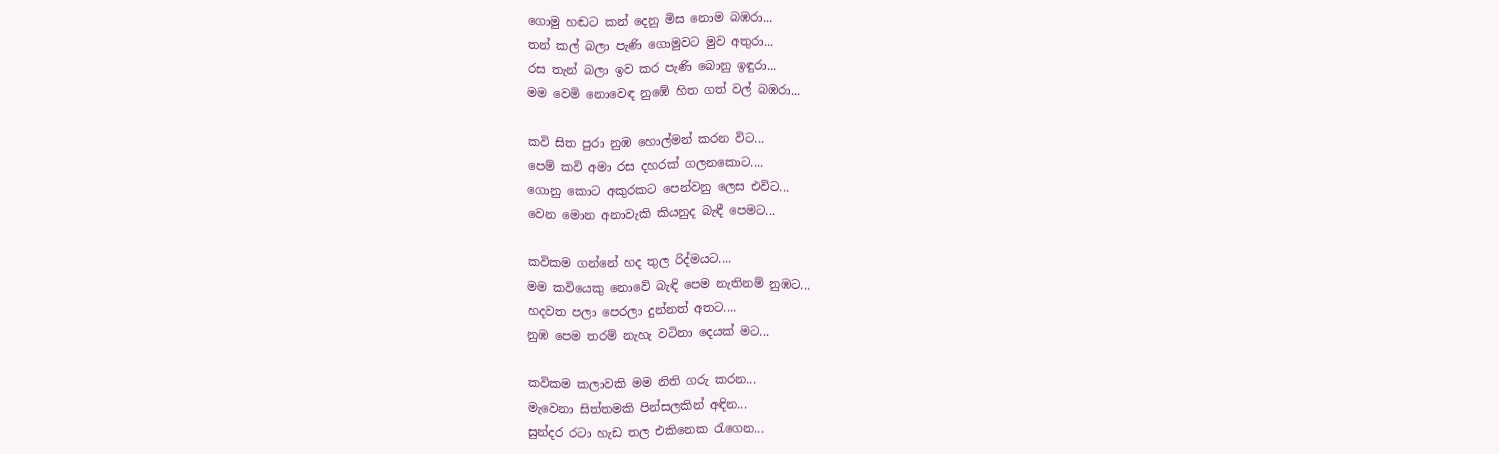ගොමු හඬට කන් දෙනු මිස නොම බඹරා...
තන් කල් බලා පැණි ගොමුවට මුව අතුරා...
රස තැන් බලා ඉව කර පැණි බොනු ඉඳුරා...
මම වෙමි නොවෙඳ නුඹේ හිත ගත් වල් බඹරා...

කවි සිත පුරා නුඹ හොල්මන් කරන විට...
පෙම් කවි අමා රස දහරක් ගලනකොට....
ගොනු කොට අකුරකට පෙන්වනු ලෙස එවිට...
වෙන මොන අනාවැකි කියනුද බැඳී පෙමට...

කවිකම ගන්නේ හද තුල රිද්මයට....
මම කවියෙකු නොවේ බැඳි පෙම නැතිනම් නුඹට...
හදවත පලා පෙරලා දුන්නත් අතට....
නුඹ පෙම තරම් නැහැ වටිනා දෙයක් මට...

කවිකම කලාවකි මම නිති ගරු කරන...
මැවෙනා සිත්තමකි පින්සලකින් අඳින...
සුන්දර රටා හැඩ තල එකිනෙක රැගෙන...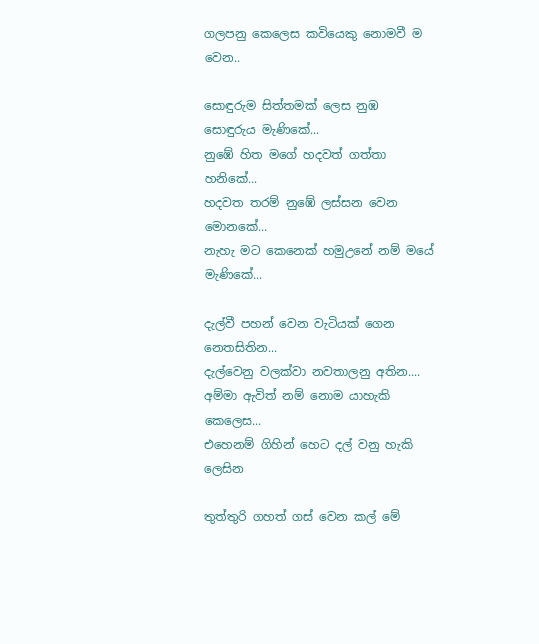ගලපනු කෙලෙස කවියෙකු නොමවී ම වෙන..

සොඳුරුම සිත්තමක් ලෙස නුඹ සොඳුරුය මැණිකේ...
නුඹේ හිත මගේ හදවත් ගත්තා හනිකේ...
හදවත තරම් නුඹේ ලස්සන වෙන මොනකේ...
නැහැ මට කෙනෙක් හමුඋනේ නම් මයේ මැණිකේ...

දැල්වී පහන් වෙන වැටියක් ගෙන නෙතසිතින...
දැල්වෙනු වලක්වා නවතාලනු අතින....
අම්මා ඇවිත් නම් නොම යාහැකි කෙලෙස...
එහෙනම් ගිහින් හෙට දල් වනු හැකි ලෙසින

තුත්තුරි ගහත් ගස් වෙන කල් මේ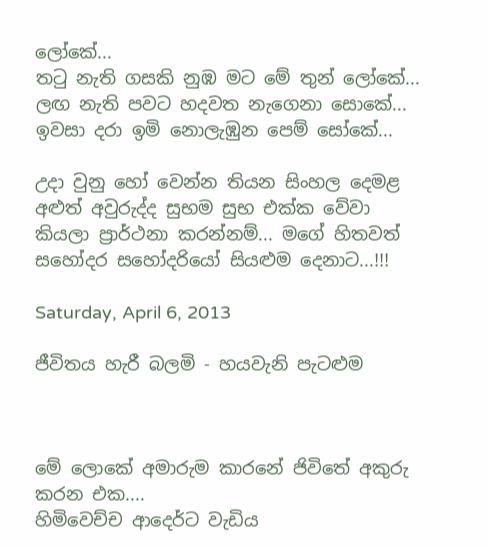ලෝකේ...
තටු නැති ගසකි නුඹ මට මේ තුන් ලෝකේ...
ලඟ නැති පවට හදවත නැගෙනා සොකේ...
ඉවසා දරා ඉමි නොලැඹුන පෙම් සෝකේ...

උදා වුනු හෝ වෙන්න තියන සිංහල දෙමළ අළුත් අවුරුද්ද සුභම සුභ එක්ක වේවා කියලා ප්‍රාර්ථනා කරන්නම්... මගේ හිතවත් සහෝදර සහෝදරියෝ සියළුම දෙනාට...!!!

Saturday, April 6, 2013

ජීවිතය හැරී බලමි - හයවැනි පැටළුම



මේ ලොකේ අමාරුම කාරනේ ජිවිතේ අකුරු කරන එක....
හිමිවෙච්ච ආදෙර්ට වැඩිය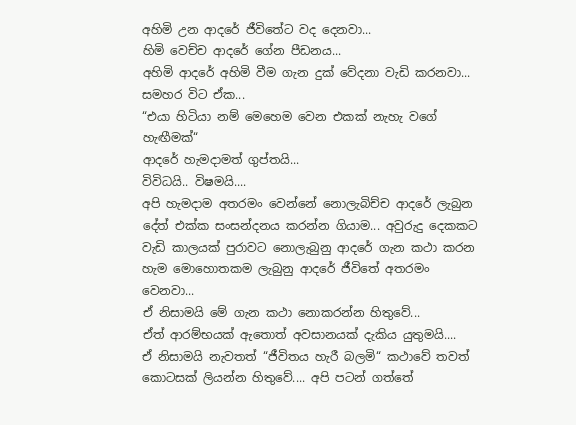අහිමි උන ආදරේ ජීවිතේට වද දෙනවා...
හිමි වෙච්ච ආදරේ ගේන පීඩනය...
අහිමි ආදරේ අහිමි වීම ගැන දුක් වේදනා වැඩි කරනවා...
සමහර විට ඒක...
“එයා හිටියා නම් මෙහෙම වෙන එකක් නැහැ වගේ හැඟීමක්“
ආදරේ හැමදාමත් ගුප්තයි...
විවිධයි.. විෂමයි....
අපි හැමදාම අතරමං වෙන්නේ නොලැබිච්ච ආදරේ ලැබුන දේත් එක්ක සංසන්දනය කරන්න ගියාම... අවුරුදු දෙකකට වැඩි කාලයක් පුරාවට නොලැබුනු ආදරේ ගැන කථා කරන හැම මොහොතකම ලැබුනු ආදරේ ජීවිතේ අතරමං වෙනවා...
ඒ නිසාමයි මේ ගැන කථා නොකරන්න හිතුවේ...
ඒත් ආරම්භයක් ඇතොත් අවසානයක් දැකිය යුතුමයි....
ඒ නිසාමයි නැවතත් “ජීවිතය හැරී බලමි“ කථාවේ තවත් කොටසක් ලියන්න හිතුවේ.... අපි පටන් ගත්තේ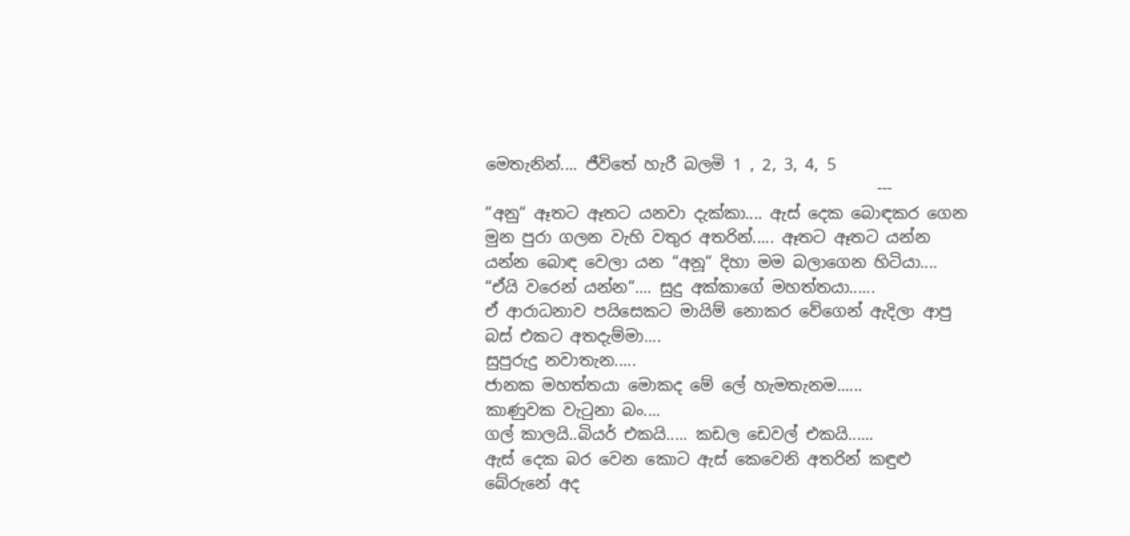මෙතැනින්.... ජීවිතේ හැරී බලමි 1 , 2, 3, 4, 5
                                                 ---
“අනු“ ඈතට ඈතට යනවා දැක්කා.... ඇස් දෙක බොඳකර ගෙන මුන පුරා ගලන වැහි වතුර අතරින්..... ඈතට ඈතට යන්න යන්න බොඳ වෙලා යන “අනූ“ දිහා මම බලාගෙන හිටියා....
“ඒයි වරෙන් යන්න“.... සුදු අක්කාගේ මහත්තයා......
ඒ ආරාධනාව පයිසෙකට මායිම් නොකර වේගෙන් ඇදිලා ආපු බස් එකට අතදැම්මා....
සුපුරුදු නවාතැන.....
ජානක මහත්තයා මොකද මේ ලේ හැමතැනම......
කාණුවක වැටුනා බං....
ගල් කාලයි..බියර් එකයි..... කඩල ඩෙවල් එකයි......
ඇස් දෙක බර වෙන කොට ඇස් කෙවෙනි අතරින් කඳුළු බේරුනේ අද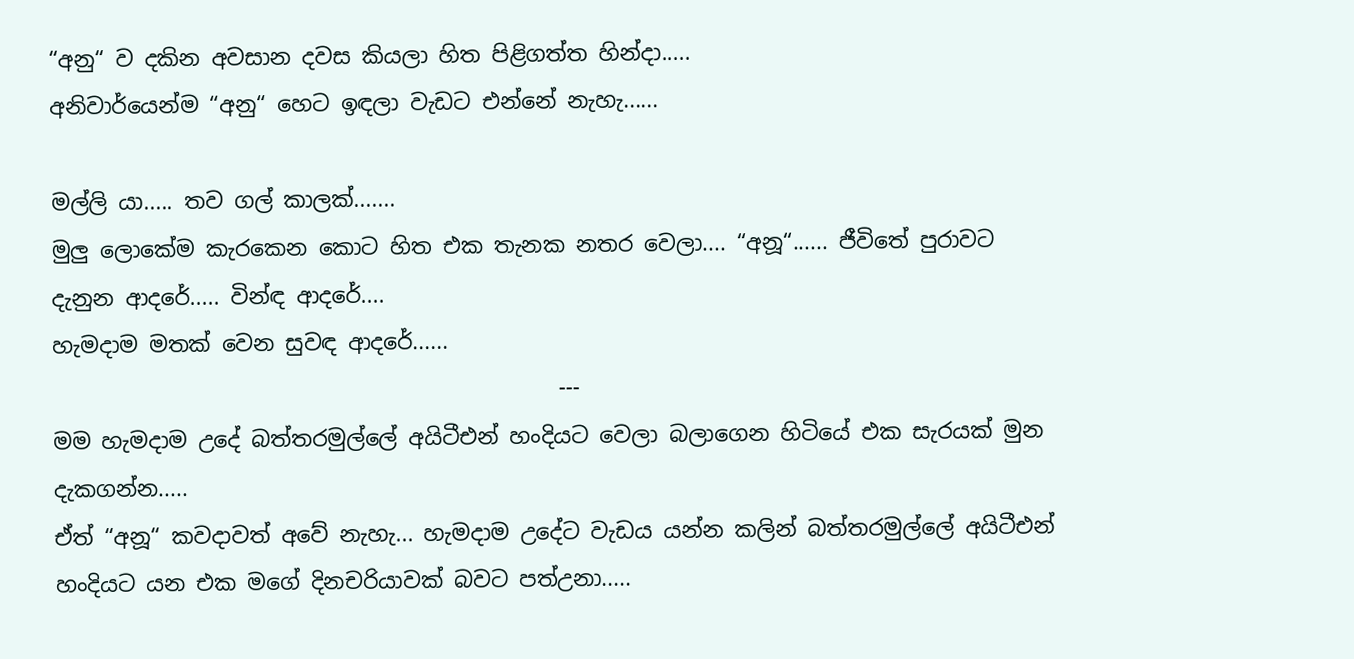“අනු“ ව දකින අවසාන දවස කියලා හිත පිළිගත්ත හින්දා.....
අනිවාර්යෙන්ම “අනු“ හෙට ඉඳලා වැඩට එන්නේ නැහැ......

මල්ලි යා..... තව ගල් කාලක්.......
මුලු ලොකේම කැරකෙන කොට හිත එක තැනක නතර වෙලා.... “අනූ“...... ජීවිතේ පුරාවට දැනුන ආදරේ..... වින්ඳ ආදරේ....
හැමදාම මතක් වෙන සුවඳ ආදරේ......
                                              ---
මම හැමදාම උදේ බත්තරමුල්ලේ අයිටීඑන් හංදියට වෙලා බලාගෙන හිටියේ එක සැරයක් මුන දැකගන්න.....
ඒත් “අනූ“ කවදාවත් අවේ නැහැ... හැමදාම උදේට වැඩය යන්න කලින් බත්තරමුල්ලේ අයිටීඑන් හංදියට යන එක මගේ දිනචරියාවක් බවට පත්උනා.....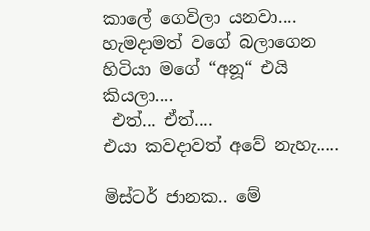කාලේ ගෙවිලා යනවා....
හැමදාමත් වගේ බලාගෙන හිටියා මගේ “අනූ“ එයි කියලා....
 එත්... ඒත්....
එයා කවදාවත් අවේ නැහැ.....

මිස්ටර් ජානක.. මේ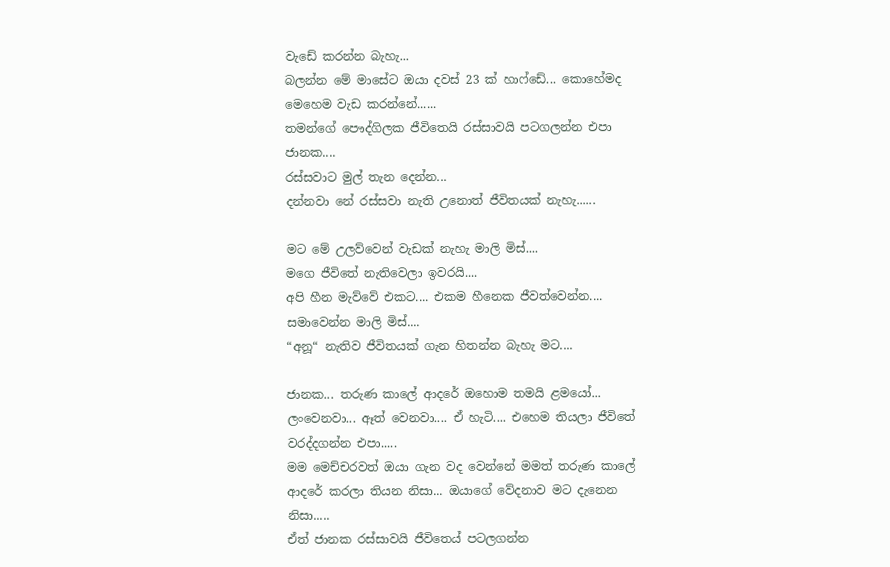වැඩේ කරන්න බැහැ...
බලන්න මේ මාසේට ඔයා දවස් 23 ක් හාෆ්ඩේ... කොහේමද මෙහෙම වැඩ කරන්නේ......
තමන්ගේ පෞද්ගිලක ජීවිතෙයි රස්සාවයි පටගලන්න එපා ජානක....
රස්සවාට මුල් තැන දෙන්න...
දන්නවා නේ රස්සවා නැති උනොත් ජීවිතයක් නැහැ......

මට මේ උලව්වෙන් වැඩක් නැහැ මාලි මිස්....
මගෙ ජීවිතේ නැතිවෙලා ඉවරයි....
අපි හීන මැව්වේ එකට.... එකම හීනෙක ජීවත්වෙන්න....
සමාවෙන්න මාලි මිස්....
“අනූ“ නැතිව ජීවිතයක් ගැන හිතන්න බැහැ මට....

ජානක... තරුණ කාලේ ආදරේ ඔහොම තමයි ළමයෝ... ලංවෙනවා... ඈත් වෙනවා.... ඒ හැටි.... එහෙම තියලා ජීවිතේ වරද්දගන්න එපා.....
මම මෙච්චරවත් ඔයා ගැන වද වෙන්නේ මමත් තරුණ කාලේ ආදරේ කරලා තියන නිසා... ඔයාගේ වේදනාව මට දැනෙන නිසා.....
ඒත් ජානක රස්සාවයි ජීවිතෙය් පටලගන්න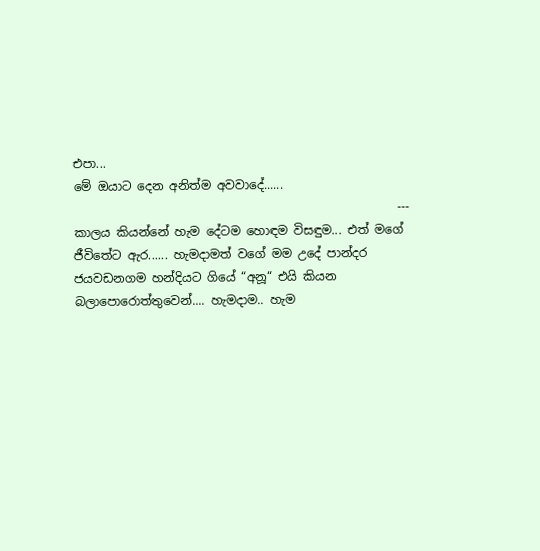එපා...
මේ ඔයාට දෙන අනිත්ම අවවාදේ......
                                                      ---
කාලය කියන්නේ හැම දේටම හොඳම විසඳුම... එත් මගේ ජීවිතේට ඇර...... හැමදාමත් වගේ මම උදේ පාන්දර ජයවඩනගම හන්දියට ගියේ “අනූ“ එයි කියන බලාපොරොත්තුවෙන්.... හැමදාම.. හැම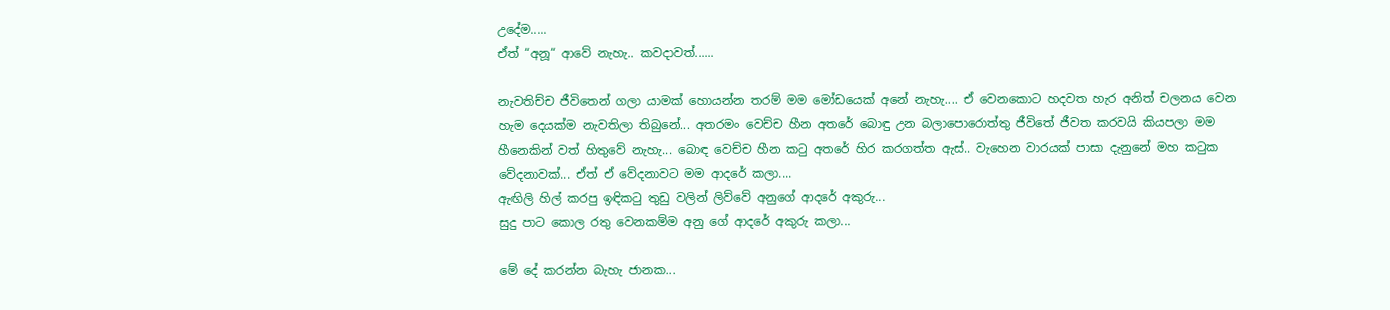උදේම.....
ඒත් “අනූ“ ආවේ නැහැ.. කවදාවත්......

නැවතිච්ච ජීවිතෙන් ගලා යාමක් හොයන්න තරම් මම මෝඩයෙක් අනේ නැහැ.... ඒ වෙනකොට හදවත හැර අනිත් චලනය වෙන හැම දෙයක්ම නැවතිලා තිබුනේ... අතරමං වෙච්ච හීන අතරේ බොඳු උන බලාපොරොත්තු ජීවිතේ ජීවත කරවයි කියපලා මම හීනෙකින් වත් හිතුවේ නැහැ... බොඳ වෙච්ච හීන කටු අතරේ හිර කරගත්ත ඇස්.. වැහෙන වාරයක් පාසා දැනුනේ මහ කටුක වේදනාවක්... ඒත් ඒ වේදනාවට මම ආදරේ කලා....
ඇඟිලි හිල් කරපු ඉඳිකටු තුඩු වලින් ලිව්වේ අනුගේ ආදරේ අකුරු...
සුදු පාට කොල රතු වෙනකම්ම අනු ගේ ආදරේ අකුරු කලා...

මේ දේ කරන්න බැහැ ජානක...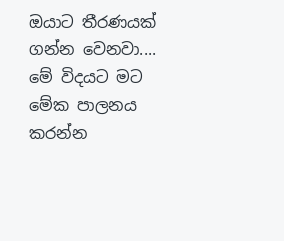ඔයාට තීරණයක් ගන්න වෙනවා....
මේ විදයට මට මේක පාලනය කරන්න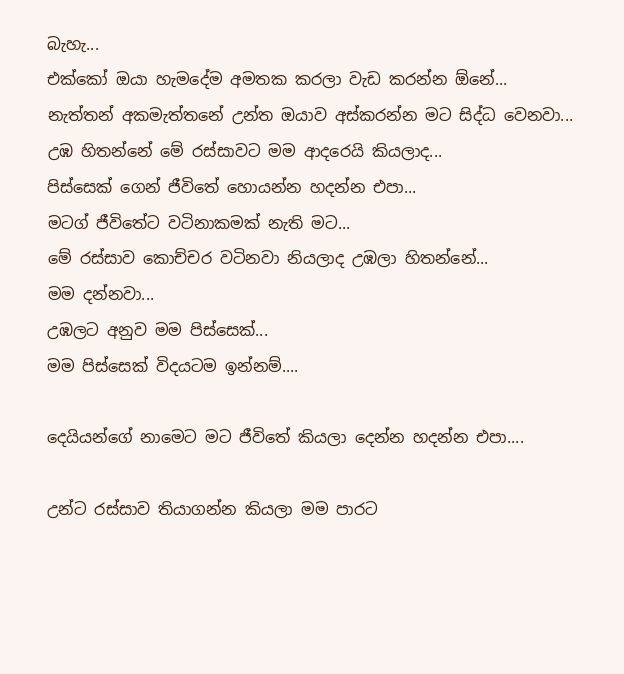බැහැ...
එක්කෝ ඔයා හැමදේම අමතක කරලා වැඩ කරන්න ඕනේ...
නැත්තන් අකමැත්තනේ උන්ත ඔයාව අස්කරන්න මට සිද්ධ වෙනවා...
උඹ හිතන්නේ මේ රස්සාවට මම ආදරෙයි කියලාද...
පිස්සෙක් ගෙන් ජීවිතේ හොයන්න හදන්න එපා...
මටග් ජීවිතේට වටිනාකමක් නැති මට...
මේ රස්සාව කොච්චර වටිනවා නියලාද උඹලා හිතන්නේ...
මම දන්නවා...
උඹලට අනුව මම පිස්සෙක්...
මම පිස්සෙක් විදයටම ඉන්නම්....

දෙයියන්ගේ නාමෙට මට ජීවිතේ කියලා දෙන්න හදන්න එපා....

උන්ට රස්සාව තියාගන්න කියලා මම පාරට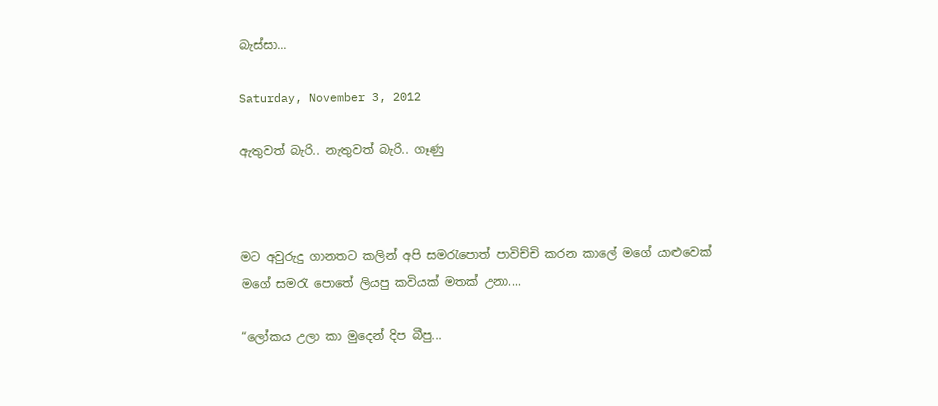බැස්සා...

Saturday, November 3, 2012

ඇතුවත් බැරි.. නැතුවත් බැරි.. ගෑණු



මට අවුරුදු ගානතට කලින් අපි සමරැපොත් පාවිච්චි කරන කාලේ මගේ යාළුවෙක් මගේ සමරැ පොතේ ලියපු කවියක් මතක් උනා....

“ලෝකය උලා කා මුදෙන් දිප බීපු...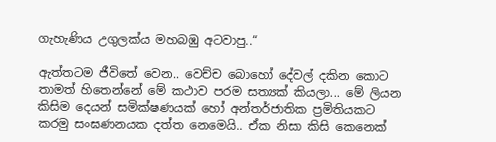ගැහැණිය උගුලක්ය මහබඹු අටවාපු..“

ඇත්තටම ජීවිතේ වෙන.. වෙච්ච බොහෝ දේවල් දකින කොට තාමත් හිතෙන්නේ මේ කථාව පරම සත්‍යක් කියලා... මේ ලියන කිසිම දෙයන් සමික්ෂණයක් හෝ අන්තර්ජාතික ප්‍රමිතියකට කරමු සංඝණනයක දත්ත නෙමෙයි.. ඒක නිසා කිසි කෙනෙක්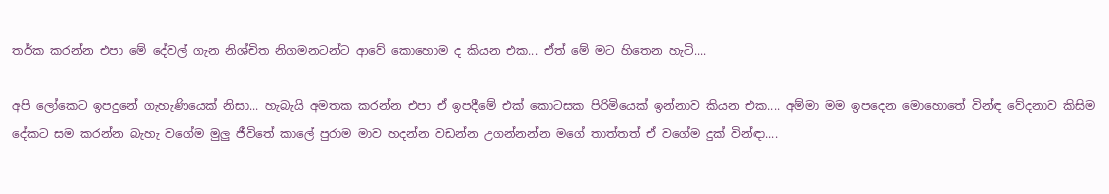තර්ක කරන්න එපා මේ දේවල් ගැන නිශ්චිත නිගමනටන්ට ආවේ කොහොම ද කියන එක... ඒත් මේ මට හිතෙන හැටි....

අපි ලෝකෙට ඉපදුනේ ගැහැණියෙක් නිසා... හැබැයි අමතක කරන්න එපා ඒ ඉපදීමේ එක් කොටසක පිරිමියෙක් ඉන්නාව කියන එක.... අම්මා මම ඉපදෙන මොහොතේ වින්ඳ වේදනාව කිසිම දේකට සම කරන්න බැහැ වගේම මුලු ජීවිතේ කාලේ පුරාම මාව හදන්න වඩන්න උගන්නන්න මගේ තාත්තත් ඒ වගේම දුක් වින්ඳා....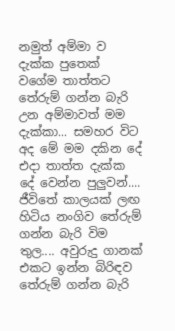නමුත් අම්මා ව දැක්ක පුතෙක් වගේම තාත්තට තේරුම් ගන්න බැරි උන අම්මාවත් මම දැක්කා... සමහර විට අද මේ මම දකින දේ එදා තාත්ත දැක්ක දේ වෙන්න පුලුවන්.... ජීවිතේ කාලයක් ලඟ හිටිය නංගිව තේරුම් ගන්න බැරි විම තුල.... අවුරුදු ගානක් එකට ඉන්න බිරිඳව තේරුම් ගන්න බැරි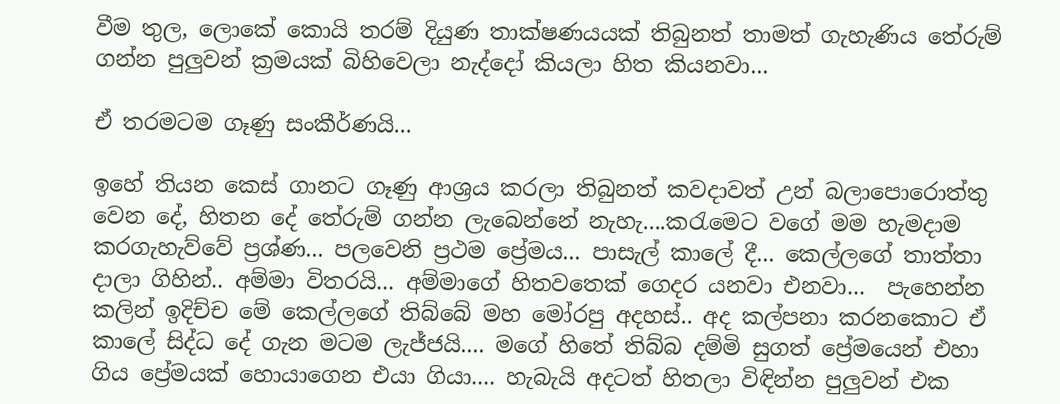වීම තුල, ලොකේ කොයි තරම් දියුණ තාක්ෂණයයක් තිබුනත් තාමත් ගැහැණිය තේරුම් ගන්න පුලුවන් ක්‍රමයක් බිහිවෙලා නැද්දෝ කියලා හිත කියනවා...

ඒ තරමටම ගෑණු සංකීර්ණයි...

ඉහේ තියන කෙස් ගානට ගෑණු ආශ්‍රය කරලා තිබුනත් කවදාවත් උන් බලාපොරොත්තු වෙන දේ, හිතන දේ තේරුම් ගන්න ලැබෙන්නේ නැහැ....කරැමෙට වගේ මම හැමදාම කරගැහැව්වේ ප්‍රශ්ණ... පලවෙනි ප්‍රථම ප්‍රේමය... පාසැල් කාලේ දී... කෙල්ලගේ තාත්තා දාලා ගිහින්.. අම්මා විතරයි... අම්මාගේ හිතවතෙක් ගෙදර යනවා එනවා...  පැහෙන්න කලින් ඉදිච්ච මේ කෙල්ලගේ තිබ්බේ මහ මෝරපු අදහස්.. අද කල්පනා කරනකොට ඒ කාලේ සිද්ධ දේ ගැන මටම ලැජ්ජයි.... මගේ හිතේ තිබ්බ දම්මි සුගත් ප්‍රේමයෙන් එහා ගිය ප්‍රේමයක් හොයාගෙන එයා ගියා.... හැබැයි අදටත් හිතලා විඳින්න පුලුවන් එක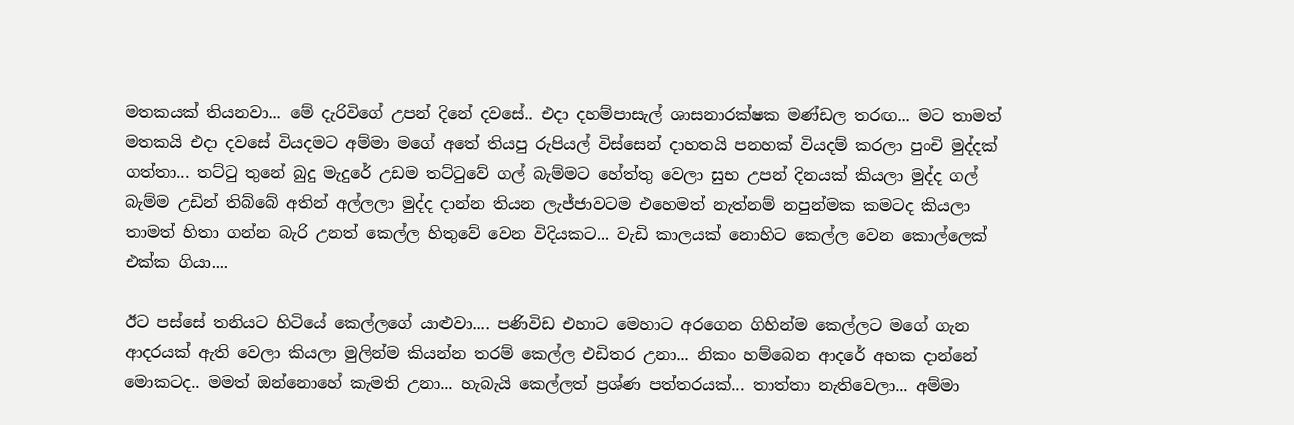මතකයක් තියනවා... මේ දැරිවිගේ උපන් දිනේ දවසේ.. එදා දහම්පාසැල් ශාසනාරක්ෂක මණ්ඩල තරඟ... මට තාමත් මතකයි එදා දවසේ වියදමට අම්මා මගේ අතේ තියපු රුපියල් විස්සෙන් දාහතයි පනහක් වියදම් කරලා පුංචි මුද්දක් ගත්තා... තට්ටු තුනේ බුදු මැදුරේ උඩම තට්ටුවේ ගල් බැම්මට හේත්තු වෙලා සුභ උපන් දිනයක් කියලා මුද්ද ගල් බැම්ම උඩින් තිබ්බේ අතින් අල්ලලා මුද්ද දාන්න තියන ලැජ්ජාවටම එහෙමත් නැත්නම් නපුන්මක කමටද කියලා තාමත් හිතා ගන්න බැරි උනත් කෙල්ල හිතුවේ වෙන විදියකට... වැඩි කාලයක් නොහිට කෙල්ල වෙන කොල්ලෙක් එක්ක ගියා....

ඊට පස්සේ තනියට හිටියේ කෙල්ලගේ යාළුවා.... පණිවිඩ එහාට මෙහාට අරගෙන ගිහින්ම කෙල්ලට මගේ ගැන ආදරයක් ඇති වෙලා කියලා මුලින්ම කියන්න තරම් කෙල්ල එඩිතර උනා... නිකං හම්බෙන ආදරේ අහක දාන්නේ මොකටද.. මමත් ඔන්නොහේ කැමති උනා... හැබැයි කෙල්ලත් ප්‍රශ්ණ පත්තරයක්... තාත්තා නැතිවෙලා... අම්මා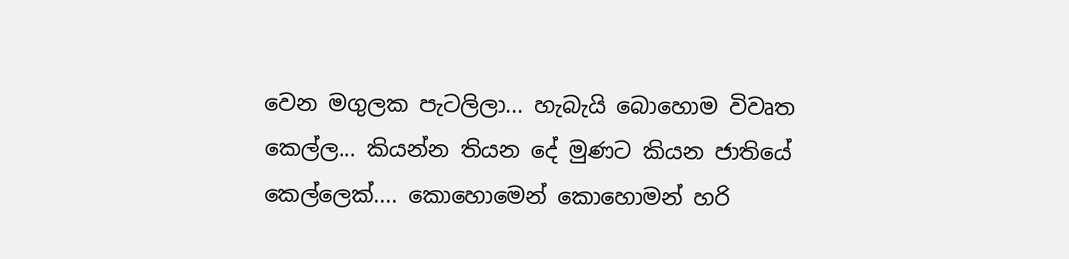වෙන මගුලක පැටලිලා... හැබැයි බොහොම විවෘත කෙල්ල... කියන්න තියන දේ මුණට කියන ජාතියේ කෙල්ලෙක්.... කොහොමෙන් කොහොමන් හරි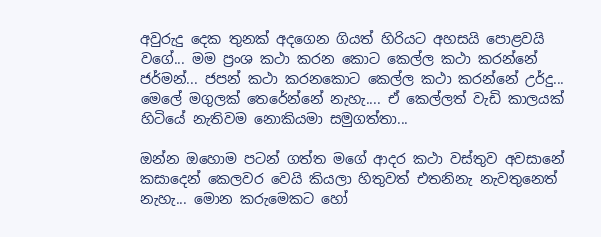අවුරුදු දෙක තුනක් අදගෙන ගියත් හිරියට අහසයි පොළවයි වගේ... මම ප්‍රංශ කථා කරන කොට කෙල්ල කථා කරන්නේ ජර්මන්... ජපන් කථා කරනකොට කෙල්ල කථා කරන්නේ උර්දු... මෙලේ මගුලක් තෙරේන්නේ නැහැ.... ඒ කෙල්ලත් වැඩි කාලයක් හිටියේ නැතිවම නොකියමා සමුගත්තා...

ඔන්න ඔහොම පටන් ගත්ත මගේ ආදර කථා වස්තුව අවසානේ කසාදෙන් කෙලවර වෙයි කියලා හිතුවත් එතනිනැ නැවතුනෙත් නැහැ... මොන කරුමෙකට හෝ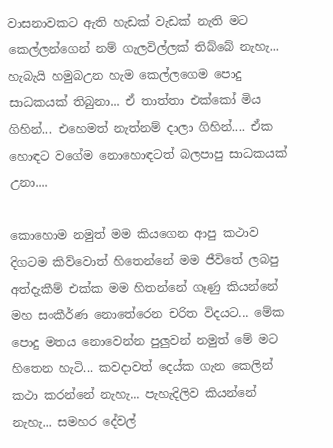වාසනාවකට ඇති හැඩක් වැඩක් නැති මට කෙල්ලන්ගෙන් නම් ගැලවිල්ලක් තිබ්බේ නැහැ... හැබැයි හමුබඋන හැම කෙල්ලගෙම පොදු සාධකයක් තිබුනා... ඒ තාත්තා එක්කෝ මිය ගිහින්... එහෙමත් නැත්නම් දාලා ගිහින්.... ඒක හොඳට වගේම නොහොඳටත් බලපාපු සාධකයක් උනා....

කොහොම නමුත් මම කියගෙන ආපු කථාව දිගටම කිව්වොත් හිතෙන්නේ මම ජීවිතේ ලබපු අත්දැකීම් එක්ක මම හිතන්නේ ගෑණු කියන්නේ මහ සංකීර්ණ නොතේරෙන චරිත විදයට... මේක පොදු මතය නොවෙන්න පුලුවන් නමුත් මේ මට හිතෙන හැටි... කවදාවත් දෙය්ක ගැන කෙලින් කථා කරන්නේ නැහැ... පැහැදිලිව කියන්නේ නැහැ... සමහර දේවල්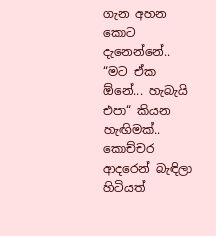ගැන අහන කොට දැනෙන්නේ.. “මට ඒක ඕනේ... හැබැයි එපා“ කියන හැඟිමක්.. කොච්චර ආදරෙන් බැඳිලා හිටියත්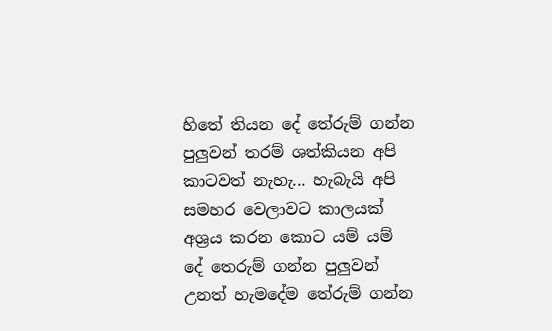හිතේ තියන දේ තේරුම් ගන්න පුලුවන් තරම් ශත්කියන අපි කාටවත් නැහැ... හැබැයි අපි සමහර වෙලාවට කාලයක් අශ්‍රය කරන කොට යම් යම් දේ තෙරුම් ගන්න පුලුවන් උනත් හැමදේම තේරුම් ගන්න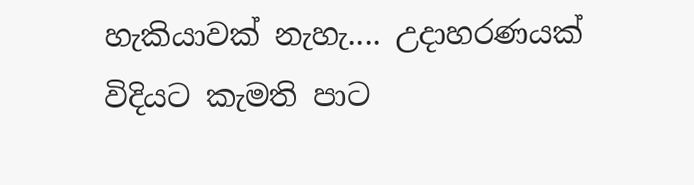හැකියාවක් නැහැ.... උදාහරණයක් විදියට කැමති පාට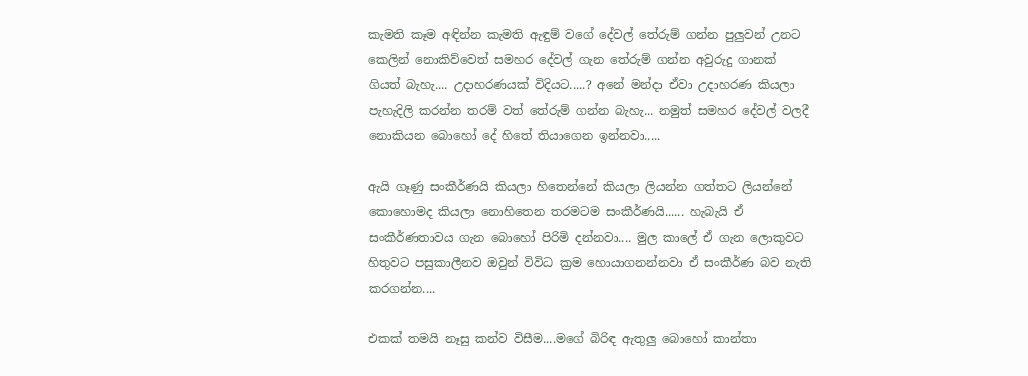කැමති කෑම අඳින්න කැමති ඇඳුම් වගේ දේවල් තේරුම් ගන්න පුලුවන් උනට කෙලින් නොකිව්වෙත් සමහර දේවල් ගැන තේරුම් ගන්න අවුරුදු ගානක් ගියත් බැහැ.... උදාහරණයක් විදියට.....? අනේ මන්දා ඒවා උදාහරණ කියලා පැහැදිලි කරන්න තරම් වත් තේරුම් ගන්න බැහැ... නමුත් සමහර දේවල් වලදී නොකියන බොහෝ දේ හිතේ තියාගෙන ඉන්නවා.....

ඇයි ගෑණු සංකීර්ණයි කියලා හිතෙන්නේ කියලා ලියන්න ගත්තට ලියන්නේ කොහොමද කියලා නොහිතෙන තරමටම සංකීර්ණයි...... හැබැයි ඒ සංකීර්ණතාවය ගැන බොහෝ පිරිමි දන්නවා.... මුල කාලේ ඒ ගැන ලොකුවට හිතුවට පසුකාලීනව ඔවුන් විවිධ ක්‍රම හොයාගනන්නවා ඒ සංකීර්ණ බව නැති කරගන්න....

එකක් තමයි නෑසු කන්ව විසීම....මගේ බිරිඳ ඇතුලු බොහෝ කාන්තා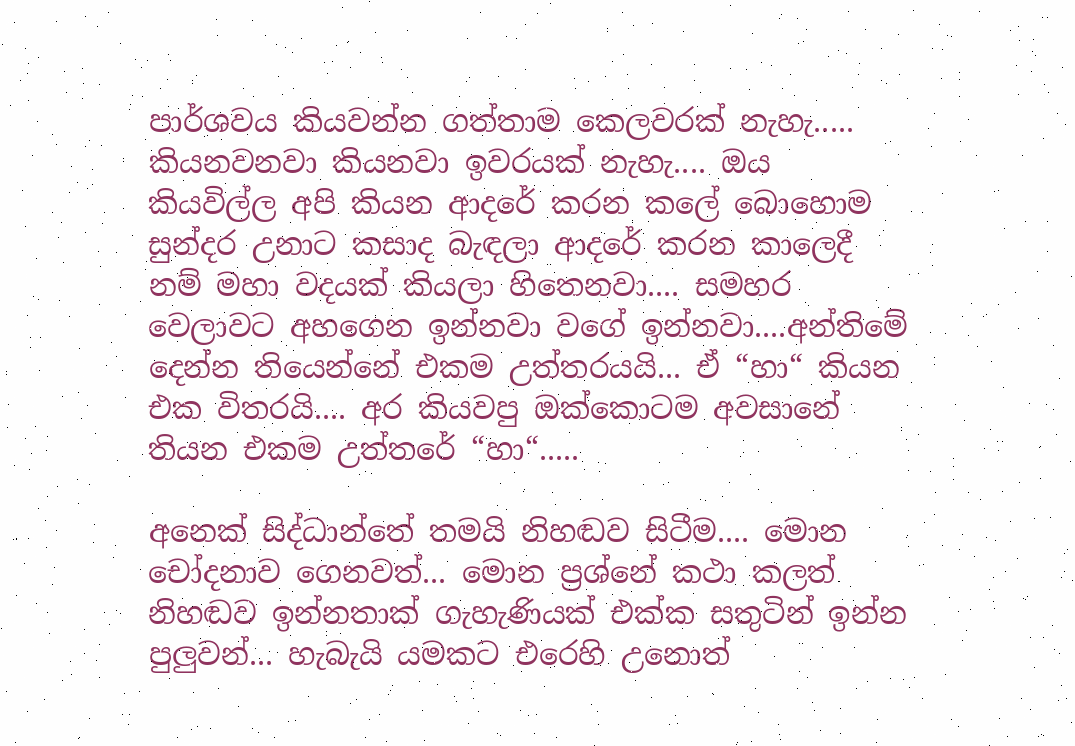පාර්ශවය කියවන්න ගත්තාම කෙලවරක් නැහැ..... කියනවනවා කියනවා ඉවරයක් නැහැ.... ඔය කියවිල්ල අපි කියන ආදරේ කරන කලේ බොහොම සුන්දර උනාට කසාද බැඳලා ආදරේ කරන කාලෙදී නම් මහා වදයක් කියලා හිතෙනවා.... සමහර වෙලාවට අහගෙන ඉන්නවා වගේ ඉන්නවා....අන්තිමේ දෙන්න තියෙන්නේ එකම උත්තරයයි... ඒ “හා“ කියන එක විතරයි.... අර කියවපු ඔක්කොටම අවසානේ තියන එකම උත්තරේ “හා“.....

අනෙක් සිද්ධාන්තේ තමයි නිහඬව සිටීම.... මොන චෝදනාව ගෙනවත්... මොන ප්‍රශ්නේ කථා කලත් නිහඬව ඉන්නතාක් ගැහැණියක් එක්ක සතුටින් ඉන්න පුලුවන්... හැබැයි යමකට එරෙහි උනොත්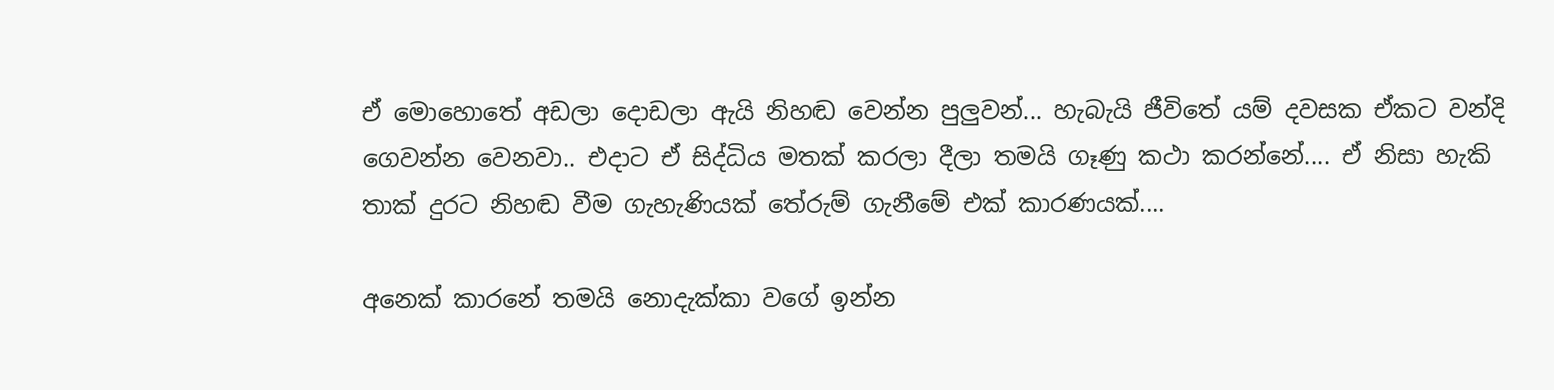ඒ මොහොතේ අඩලා දොඩලා ඇයි නිහඬ වෙන්න පුලුවන්... හැබැයි ජීවිතේ යම් දවසක ඒකට වන්දි ගෙවන්න වෙනවා.. එදාට ඒ සිද්ධිය මතක් කරලා දීලා තමයි ගෑණු කථා කරන්නේ.... ඒ නිසා හැකි තාක් දුරට නිහඬ වීම ගැහැණියක් තේරුම් ගැනීමේ එක් කාරණයක්....

අනෙක් කාරනේ තමයි නොදැක්කා වගේ ඉන්න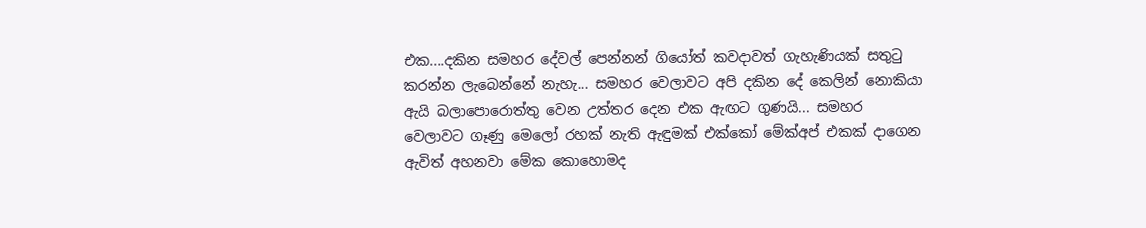එක....දකින සමහර දේවල් පෙන්නන් ගියෝත් කවදාවත් ගැහැණියක් සතුටු කරන්න ලැබෙන්නේ නැහැ... සමහර වෙලාවට අපි දකින දේ කෙලින් නොකියා ඇයි බලාපොරොත්තු වෙන උත්තර දෙන එක ඇඟට ගුණයි... සමහර වෙලාවට ගෑණු මෙලෝ රහක් නැති ඇඳුමක් එක්කෝ මේක්අප් එකක් දාගෙන ඇවිත් අහනවා මේක කොහොමද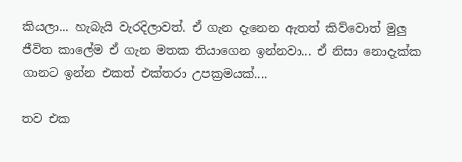කියලා... හැබැයි වැරදිලාවත්. ඒ ගැන දැනෙන ඇතත් කිව්වොත් මුලු ජීවිත කාලේම ඒ ගැන මතක තියාගෙන ඉන්නවා... ඒ නිසා නොදැක්ක ගානට ඉන්න එකත් එක්තරා උපක්‍රමයක්....

තව එක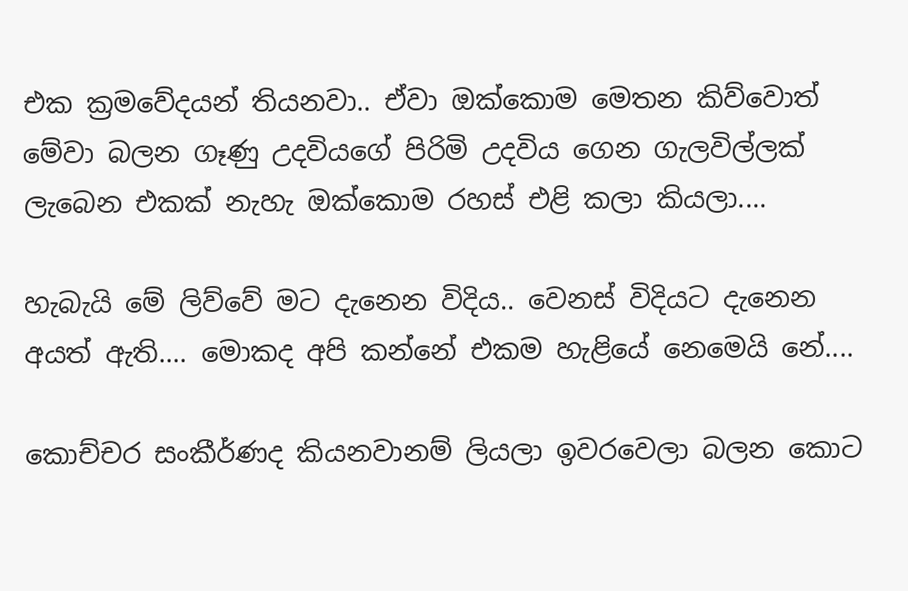එක ක්‍රමවේදයන් තියනවා.. ඒවා ඔක්කොම මෙතන කිව්වොත් මේවා බලන ගෑණු උදවියගේ පිරිමි උදවිය ගෙන ගැලවිල්ලක් ලැබෙන එකක් නැහැ ඔක්කොම රහස් එළි කලා කියලා....

හැබැයි මේ ලිව්වේ මට දැනෙන විදිය.. වෙනස් විදියට දැනෙන අයත් ඇති.... මොකද අපි කන්නේ එකම හැළියේ නෙමෙයි නේ....

කොච්චර සංකීර්ණද කියනවානම් ලියලා ඉවරවෙලා බලන කොට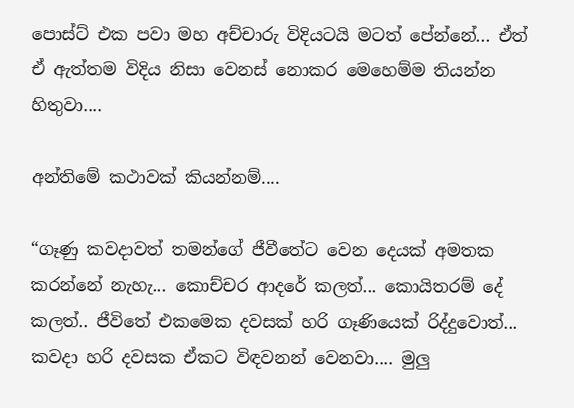පොස්ට් එක පවා මහ අච්චාරු විදියටයි මටත් පේන්නේ... ඒත් ඒ ඇත්තම විදිය නිසා වෙනස් නොකර මෙහෙම්ම තියන්න හිතුවා....

අන්තිමේ කථාවක් කියන්නම්....

“ගෑණු කවදාවත් තමන්ගේ ජීවීතේට වෙන දෙයක් අමතක කරන්නේ නැහැ... කොච්චර ආදරේ කලත්... කොයිතරම් දේ කලත්.. ජීවිතේ එකමෙක දවසක් හරි ගෑණියෙක් රිද්දුවොත්... කවදා හරි දවසක ඒකට විඳවනන් වෙනවා.... මුලු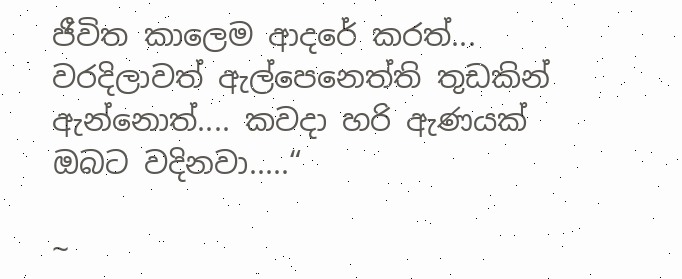ජීවිත කාලෙම ආදරේ කරත්... වරදිලාවත් ඇල්පෙනෙත්ති තුඩකින් ඇන්නොත්.... කවදා හරි ඇණයක් ඔබට වදිනවා.....“

~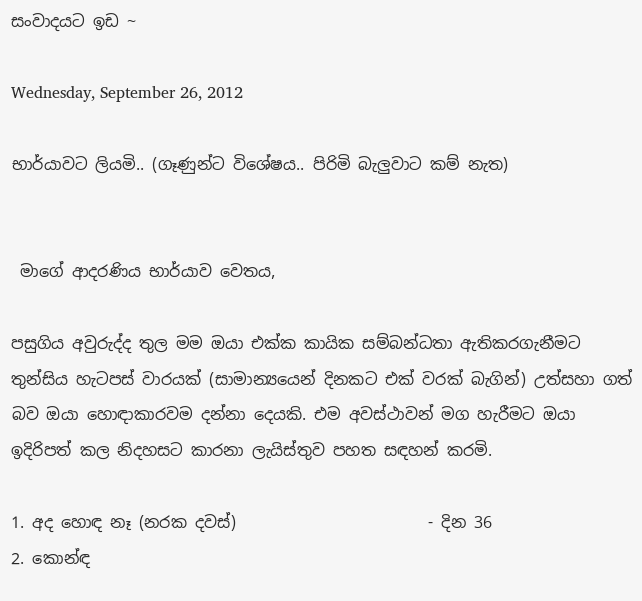සංවාදයට ඉඩ ~

Wednesday, September 26, 2012

භාර්යාවට ලියමි.. (ගෑණුන්ට විශේෂය.. පිරිමි බැලුවාට කම් නැත)


 මාගේ ආදරණිය භාර්යාව වෙතය,

පසුගිය අවුරුද්ද තුල මම ඔයා එක්ක කායික සම්බන්ධතා ඇතිකරගැනීමට තුන්සිය හැටපස් වාරයක් (සාමාන්‍යයෙන් දිනකට එක් වරක් බැගින්) උත්සහා ගත් බව ඔයා හොඳාකාරවම දන්නා දෙයකි. එම අවස්ථාවන් මග හැරීමට ඔයා ඉදිරිපත් කල නිදහසට කාරනා ලැයිස්තුව පහත සඳහන් කරමි.

1. අද හොඳ නෑ (නරක දවස්)                        - දින 36
2. කොන්ඳ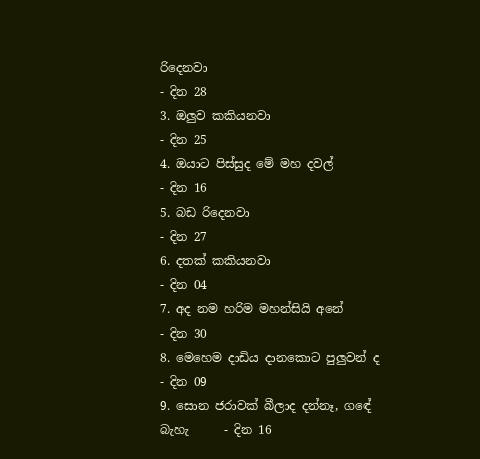රිදෙනවා                                   - දින 28
3. ඔලුව කකියනවා                                     - දින 25
4. ඔයාට පිස්සුද මේ මහ දවල්                        - දින 16
5. බඩ රිදෙනවා                                         - දින 27
6. දතක් කකියනවා                                    - දින 04
7. අද නම හරිම මහන්සියි අනේ                     - දින 30
8. මෙහෙම දාඩිය දානකොට පුලුවන් ද            - දින 09
9. සොන ජරාවක් බීලාද දන්නෑ, ගඳේ බැහැ      - දින 16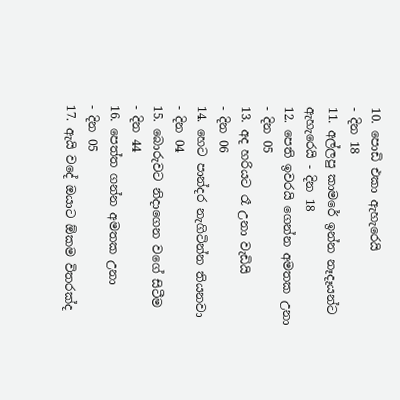10. පොඩි එකා ඇහැරෙයි                             - දින 18
11. අල්ලපු කාමරේ ඉන්න නෑදෑයන්ට ඇහැරෙයි - දින 18
12. පෙති ඉවරයි ගෙන්න අමතක උනා             - දින 05
13. අද හරියට රෑ උනා වැඩියි                         - දින 06
14. හෙට පාන්දර නැගිටින්න තියනවා              - දින 04
15. බොරුවට නිදාගෙන වගේ සිටීම                - දින 44
16. පෙත්ත ගන්න අමතක උනා                      - දින 05
17. ඇයි වදේ ඔයාට ඕකම විතරක්ද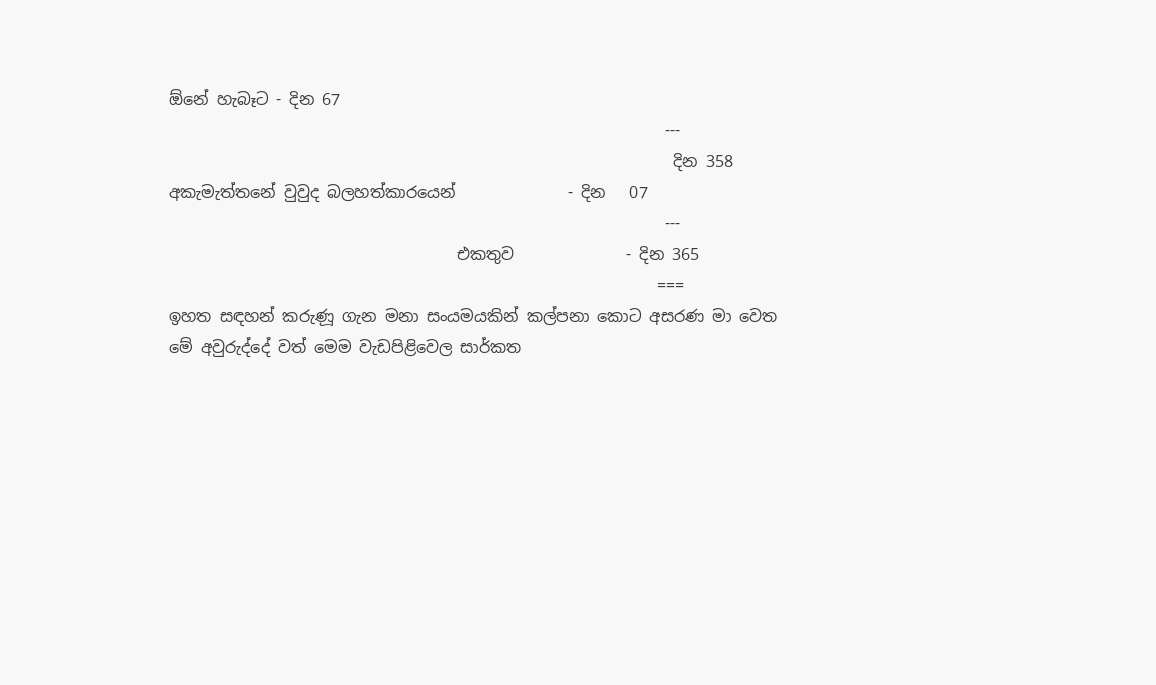ඕනේ හැබෑට - දින 67
                                                              ---
                                                               දින 358
අකැමැත්තනේ වුවුද බලහත්කාරයෙන්              - දින   07
                                                              ---
                                    එකතුව              - දින 365
                                                             ===
ඉහත සඳහන් කරුණූ ගැන මනා සංයමයකින් කල්පනා කොට අසරණ මා වෙත මේ අවුරුද්දේ වත් මෙම වැඩපිළිවෙල සාර්කත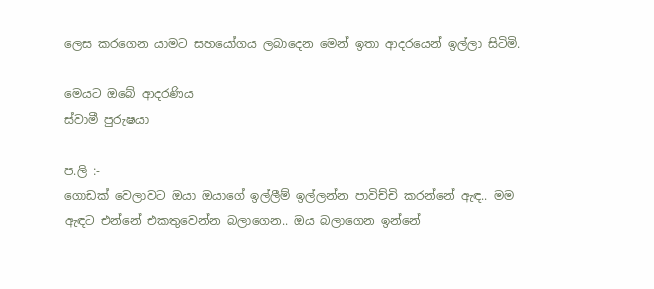ලෙස කරගෙන යාමට සහයෝගය ලබාදෙන මෙන් ඉතා ආදරයෙන් ඉල්ලා සිටිමි.

මෙයට ඔබේ ආදරණිය
ස්වාමී පුරුෂයා

ප.ලි :-
ගොඩක් වෙලාවට ඔයා ඔයාගේ ඉල්ලීම් ඉල්ලන්න පාවිච්චි කරන්නේ ඇඳ.. මම ඇඳට එන්නේ එකතුවෙන්න බලාගෙන.. ඔය බලාගෙන ඉන්නේ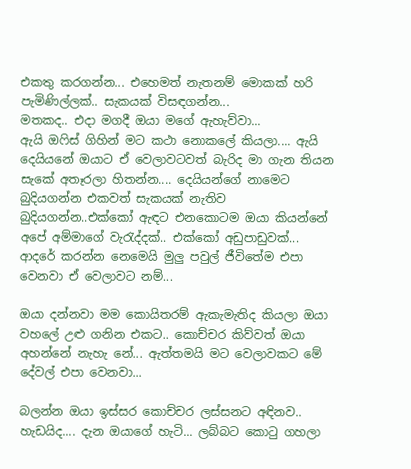එකතු කරගන්න... එහෙමත් නැතනම් මොකක් හරි පැමිණිල්ලක්.. සැකයක් විසඳගන්න...
මතකද.. එදා මගදී ඔයා මගේ ඇහැව්වා...
ඇයි ඔෆිස් ගිහින් මට කථා නොකලේ කියලා.... ඇයි දෙයියනේ ඔයාට ඒ වෙලාවටවත් බැරිද මා ගැන තියන සැකේ අතෑරලා හිතන්න.... දෙයියන්ගේ නාමෙට බුදියගන්න එකවත් සැකයක් නැතිව බුදියගන්න..එක්කෝ ඇඳට එනකොටම ඔයා කියන්නේ අපේ අම්මාගේ වැරැද්දක්.. එක්කෝ අඩුපාඩුවක්... ආදරේ කරන්න නෙමෙයි මුලු පවුල් ජීවිතේම එපා වෙනවා ඒ වෙලාවට නම්...

ඔයා දන්නවා මම කොයිතරම් ඇකැමැතිද කියලා ඔයා වහලේ උළු ගනින එකට.. කොච්චර කිව්වත් ඔයා අහන්නේ නැහැ නේ... ඇත්තමයි මට වෙලාවකට මේ දේවල් එපා වෙනවා...

බලන්න ඔයා ඉස්සර කොච්චර ලස්සනට අඳිනව.. හැඩයිද.... දැන ඔයාගේ හැටි... ලබ්බට කොටු ගහලා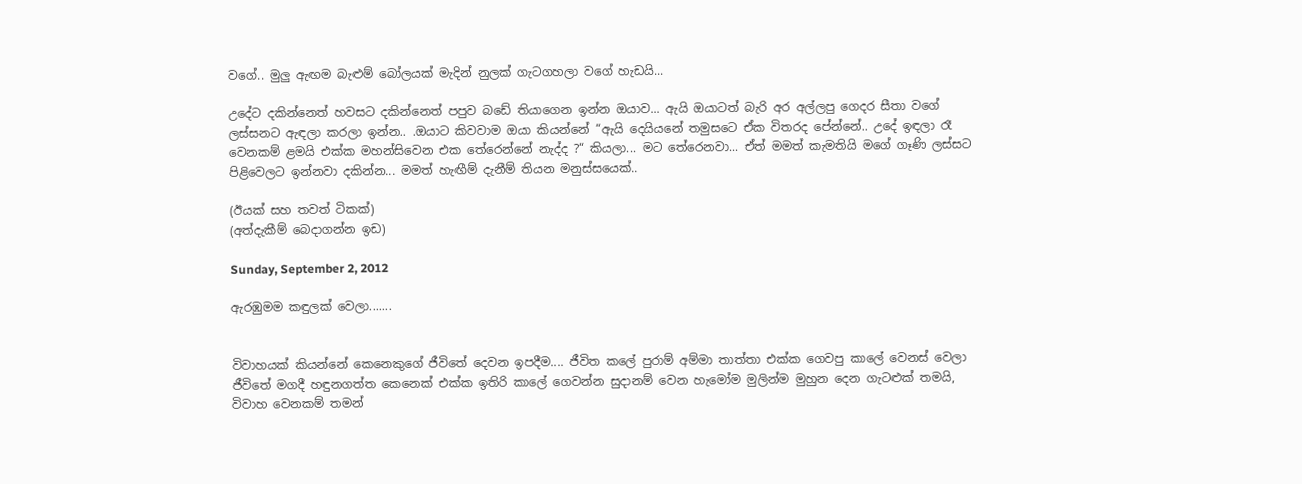වගේ.. මුලු ඇඟම බැළුම් බෝලයක් මැදින් නුලක් ගැටගහලා වගේ හැඩයි...

උදේට දකින්නෙත් හවසට දකින්නෙත් පපුව බඩේ තියාගෙන ඉන්න ඔයාව... ඇයි ඔයාටත් බැරි අර අල්ලපු ගෙදර සීතා වගේ ලස්සනට ඇඳලා කරලා ඉන්න.. .ඔයාට කිවවාම ඔයා කියන්නේ “ඇයි දෙයියනේ තමුසටෙ ඒක විතරද පේන්නේ.. උදේ ඉඳලා රෑ වෙනකම් ළමයි එක්ක මහන්සිවෙන එක තේරෙන්නේ නැද්ද ?“ කියලා... මට තේරෙනවා... ඒත් මමත් කැමතියි මගේ ගෑණි ලස්සට පිළිවෙලට ඉන්නවා දකින්න... මමත් හැඟීම් දැනීම් තියන මනුස්සයෙක්..

(ඊයක් සහ තවත් ටිකක්)
(අත්දැකීම් බෙදාගන්න ඉඩ)

Sunday, September 2, 2012

ඇරඹුමම කඳුලක් වෙලා.......


විවාහයක් කියන්නේ කෙනෙකුගේ ජීවිතේ දෙවන ඉපදීම.... ජීවිත කලේ පුරාම් අම්මා තාත්තා එක්ක ගෙවපු කාලේ වෙනස් වෙලා ජීවිතේ මගදී හඳුනගත්ත කෙනෙක් එක්ක ඉතිරි කාලේ ගෙවන්න සුදානම් වෙන හැමෝම මුලින්ම මුහුන දෙන ගැටළුක් තමයි, විවාහ වෙනකම් තමන්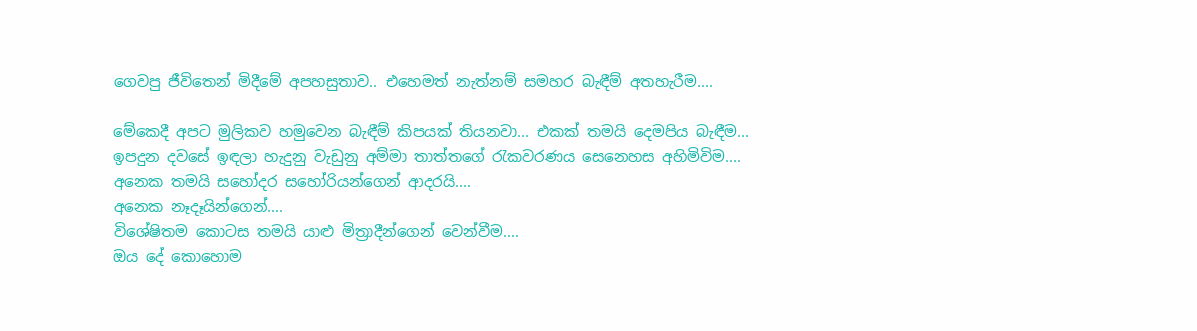ගෙවපු ජීවිතෙන් මිදීමේ අපහසුතාව.. එහෙමත් නැත්නම් සමහර බැඳීම් අතහැරීම....

මේකෙදී අපට මුලිකව හමුවෙන බැඳීම් කිපයක් තියනවා... එකක් තමයි දෙමපිය බැඳීම... ඉපදුන දවසේ ඉඳලා හැදුනු වැඩුනු අම්මා තාත්තගේ රැකවරණය සෙනෙහස අහිමිවිම....
අනෙක තමයි සහෝදර සහෝරියන්ගෙන් ආදරයි....
අනෙක නෑදෑයින්ගෙන්....
විශේෂිතම කොටස තමයි යාළු මිත්‍රාදීන්ගෙන් වෙන්වීම....
ඔය දේ කොහොම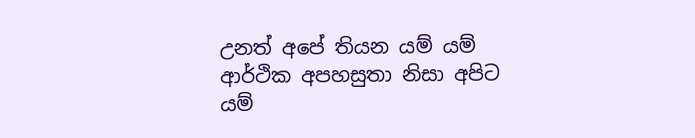උනත් අපේ තියන යම් යම් ආර්ථික අපහසුතා නිසා අපිට යම්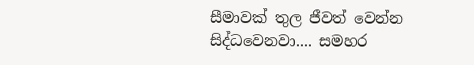සීමාවක් තුල ජීවත් වෙන්න සිද්ධවෙනවා.... සමහර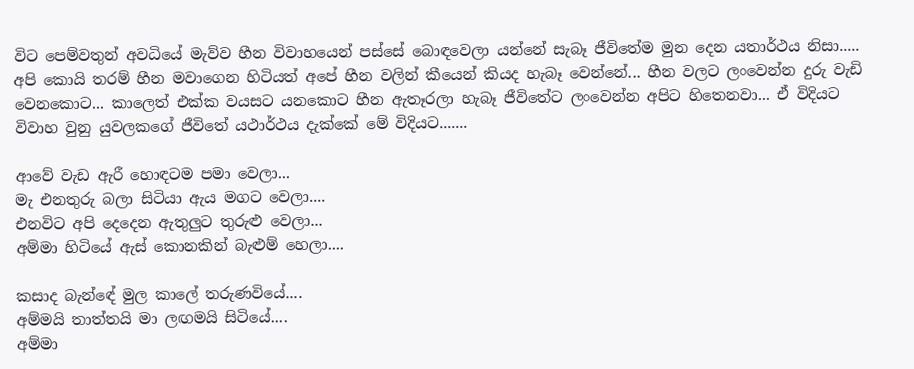විට පෙම්වතුන් අවධියේ මැව්ව හීන විවාහයෙන් පස්සේ බොඳවෙලා යන්නේ සැබෑ ජීවිතේම මුන දෙන යතාර්ථය නිසා..... අපි කොයි තරම් හීන මවාගෙන හිටියත් අපේ හීන වලින් කීයෙන් කියද හැබෑ වෙන්නේ... හීන වලට ලංවෙන්න දුරු වැඩි වෙනකොට... කාලෙත් එක්ක වයසට යනකොට හීන ඇතෑරලා හැබෑ ජීවිතේට ලංවෙන්න අපිට හිතෙනවා... ඒ විදියට විවාහ වුනු යුවලකගේ ජීවිතේ යථාර්ථය දැක්කේ මේ විදියට.......

ආවේ වැඩ ඇරී හොඳටම පමා වෙලා...
මැ එනතුරු බලා සිටියා ඇය මගට වෙලා....
එනවිට අපි දෙදෙන ඇතුලුට තුරුළු වෙලා...
අම්මා හිටියේ ඇස් කොනකින් බැළුම් හෙලා....

කසාද බැන්ඳේ මුල කාලේ තරුණවියේ....
අම්මයි තාත්තයි මා ලඟමයි සිටියේ....
අම්මා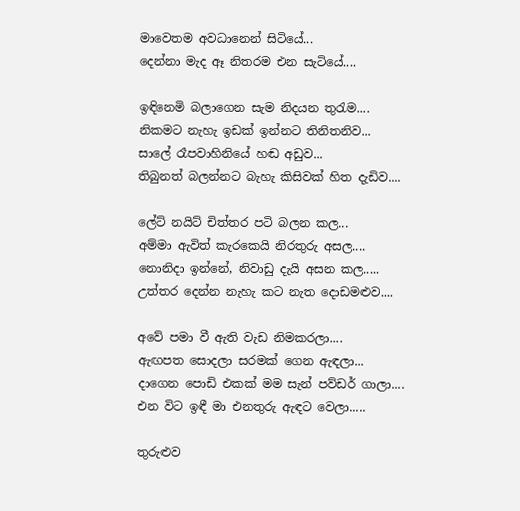මාවෙතම අවධානෙන් සිටියේ...
දෙන්නා මැද ඈ නිතරම එන සැටියේ....

ඉඳිනෙමි බලාගෙන සැම නිදයන තුරැම....
නිකමට නැහැ ඉඩක් ඉන්නට තිනිතනිව...
සාලේ රෑපවාහිනියේ හඬ අඩුව...
තිබුනත් බලන්නට බැහැ කිසිවක් හිත දැඩිව....

ලේට් නයිට් චිත්තර පටි බලන කල...
අම්මා ඇවිත් කැරකෙයි නිරතුරු අසල....
නොනිදා ඉන්නේ, නිවාඩු දැයි අසන කල.....
උත්තර දෙන්න නැහැ කට නැත දොඩමළුව....

අවේ පමා වී ඇති වැඩ නිමකරලා....
ඇඟපත සොදලා සරමක් ගෙන ඇඳලා...
දාගෙන පොඩි එකක් මම සැන් පව්ඩර් ගාලා....
එන විට ඉඳී මා එනතුරු ඇඳට වෙලා.....

තුරුළුව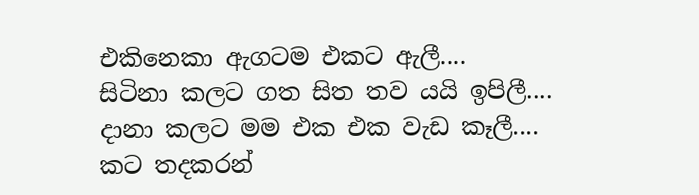එකිනෙකා ඇගටම එකට ඇලී....
සිටිනා කලට ගත සිත තව යයි ඉපිලී....
දානා කලට මම එක එක වැඩ කෑලී....
කට තදකරන්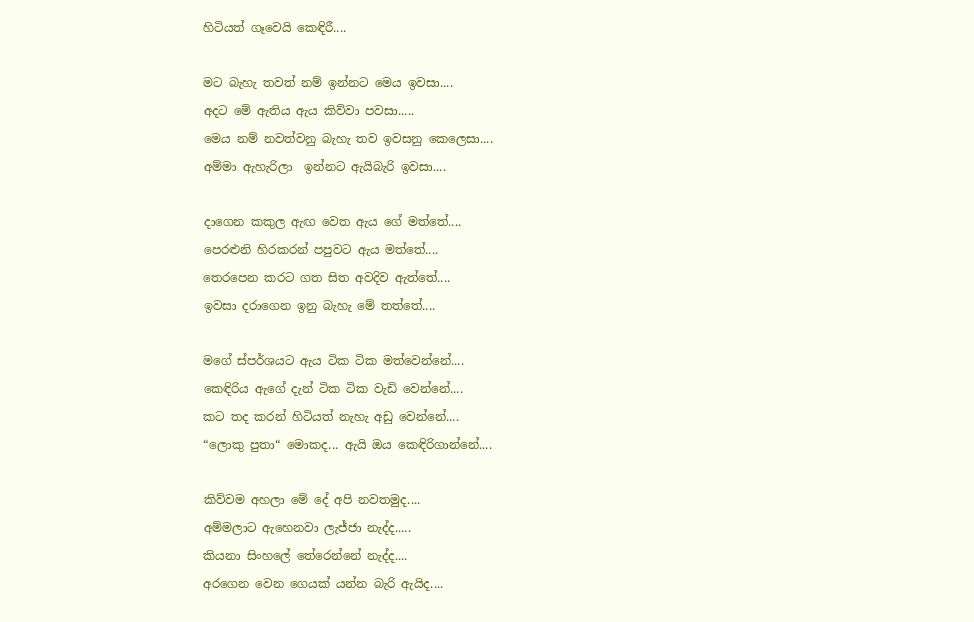හිටියත් ගෑවෙයි කෙඳිරී....

මට බැහැ තවත් නම් ඉන්නට මෙය ඉවසා....
අදට මේ ඇතිය ඇය කිව්වා පවසා.....
මෙය නම් නවත්වනු බැහැ තව ඉවසනු කෙලෙසා....
අම්මා ඇහැරිලා  ඉන්නට ඇයිබැරි ඉවසා....

දාගෙන කකුල ඇඟ වෙත ඇය ගේ මත්තේ....
පෙරළුනි හිරකරන් පපුවට ඇය මත්තේ....
තෙරපෙන කරට ගත සිත අවදිව ඇත්තේ....
ඉවසා දරාගෙන ඉනු බැහැ මේ තත්තේ....

මගේ ස්පර්ශයට ඇය ටික ටික මත්වෙන්නේ....
කෙඳිරිය ඇගේ දැන් ටික ටික වැඩි වෙන්නේ....
කට තද කරන් හිටියත් නැහැ අඩු වෙන්නේ....
“ලොකු පුතා“ මොකද... ඇයි ඔය කෙඳිරිගාන්නේ....

කිව්වම අහලා මේ දේ අපි නවතමුද....
අම්මලාට ඇහෙනවා ලැජ්ජා නැද්ද.....
කියනා සිංහලේ තේරෙන්නේ නැද්ද....
අරගෙන වෙන ගෙයක් යන්න බැරි ඇයිද....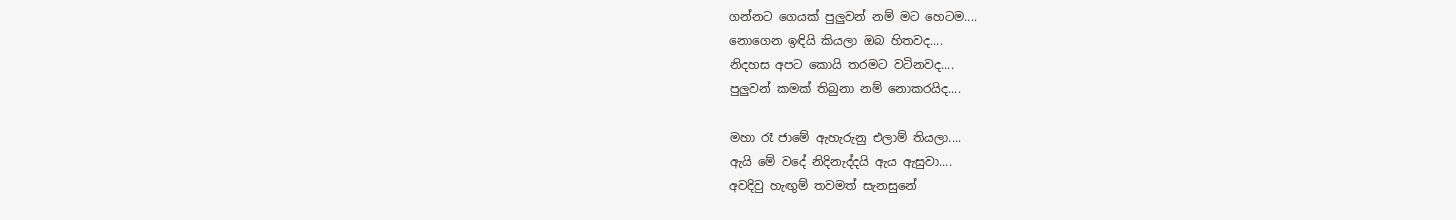ගන්නට ගෙයක් පුලුවන් නම් මට හෙටම....
නොගෙන ඉඳියි කියලා ඔබ හිතවද....
නිදහස අපට කොයි තරමට වටිනවද....
පුලුවන් කමක් තිබුනා නම් නොකරයිද....

මහා රෑ ජාමේ ඇහැරුනු එලාම් තියලා....
ඇයි මේ වදේ නිදිනැද්දයි ඇය ඇසුවා....
අවදිවු හැඟුම් තවමත් සැනසුනේ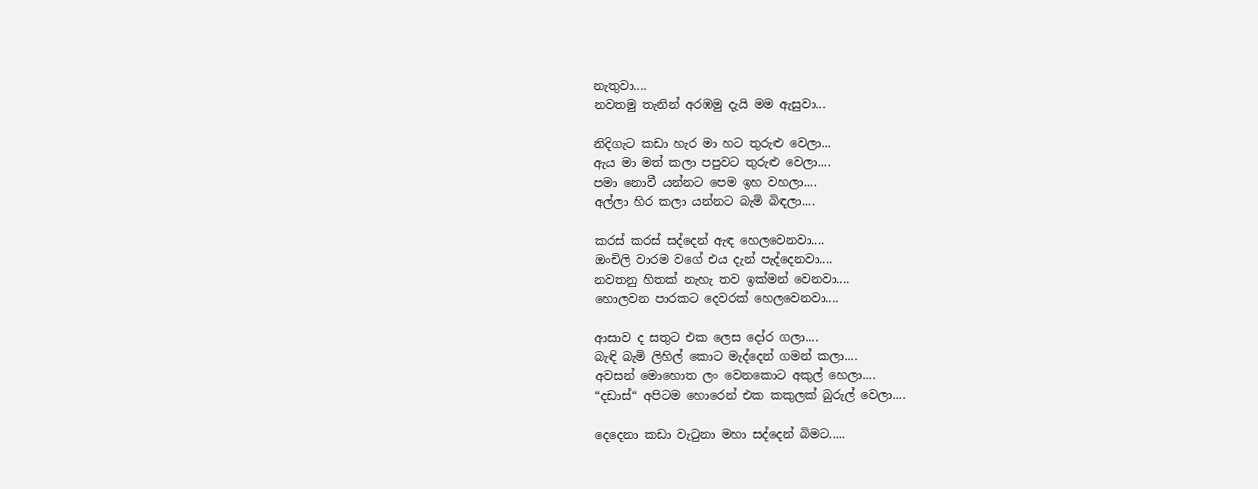නැතුවා....
නවතමු තැනින් අරඹමු දැයි මම ඇසුවා...

නිදිගැට කඩා හැර මා හට තුරුළු වෙලා...
ඇය මා මත් කලා පපුවට තුරුළු වෙලා....
පමා නොවී යන්නට පෙම ඉහ වහලා....
අල්ලා හිර කලා යන්නට බැමි බිඳලා....

කරස් කරස් සද්දෙන් ඇඳ හෙලවෙනවා....
ඔංචිලි වාරම වගේ එය දැන් පැද්දෙනවා....
නවතනු හිතක් නැහැ තව ඉක්මන් වෙනවා....
හොලවන පාරකට දෙවරක් හෙලවෙනවා....

ආසාව ද සතුට එක ලෙස දෝර ගලා....
බැඳි බැමි ලිහිල් කොට මැද්දෙන් ගමන් කලා....
අවසන් මොහොත ලං වෙනකොට අකුල් හෙලා....
“දඩාස්“ අපිටම හොරෙන් එක කකුලක් බුරුල් වෙලා....

දෙදෙනා කඩා වැටුනා මහා සද්දෙන් බිමට.....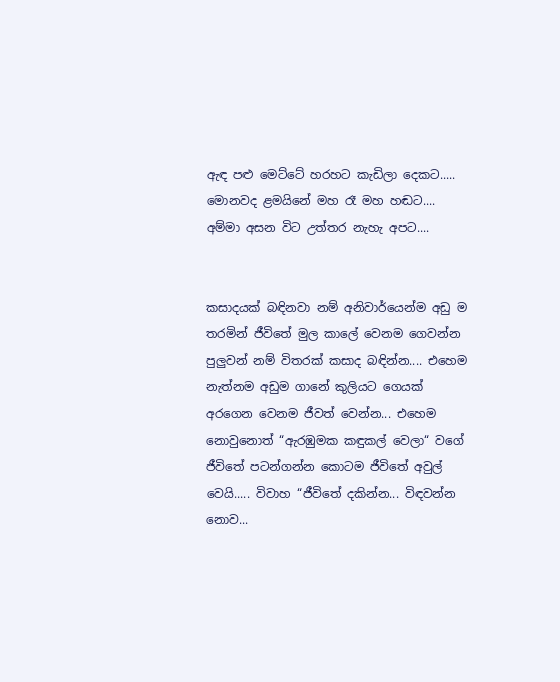ඇඳ පළු මෙට්ටේ හරහට කැඩිලා දෙකට.....
මොනවද ළමයිනේ මහ රෑ මහ හඬට....
අම්මා අසන විට උත්තර නැහැ අපට....


කසාදයක් බඳිනවා නම් අනිවාර්යෙන්ම අඩු ම තරමින් ජීවිතේ මුල කාලේ වෙනම ගෙවන්න පුලුවන් නම් විතරක් කසාද බඳින්න.... එහෙම නැත්නම අඩුම ගානේ කුලියට ගෙයක් අරගෙන වෙනම ජීවත් වෙන්න... එහෙම නොවුනොත් “ඇරඹුමක කඳුකල් වෙලා“ වගේ ජීවිතේ පටන්ගන්න කොටම ජීවිතේ අවුල් වෙයි..... විවාහ “ජීවිතේ දකින්න... විඳවන්න නොව...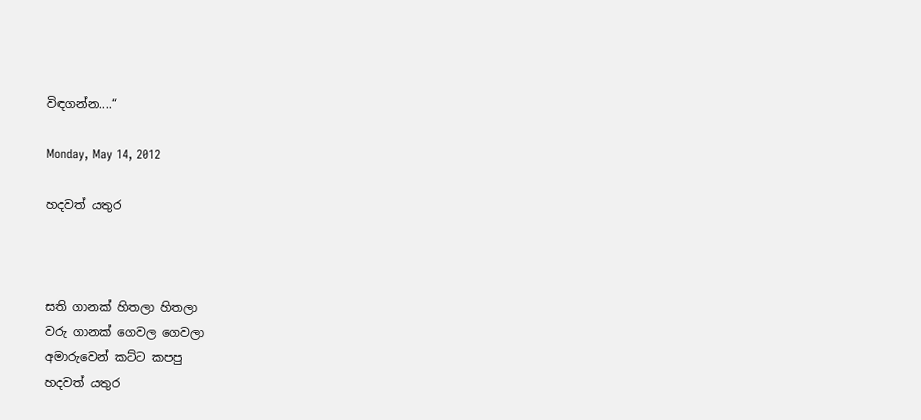විඳගන්න....“

Monday, May 14, 2012

හදවත් යතුර



සති ගානක් හිතලා හිතලා
වරු ගානක් ගෙවල ගෙවලා
අමාරුවෙන් කට්ට කපපු
හදවත් යතුර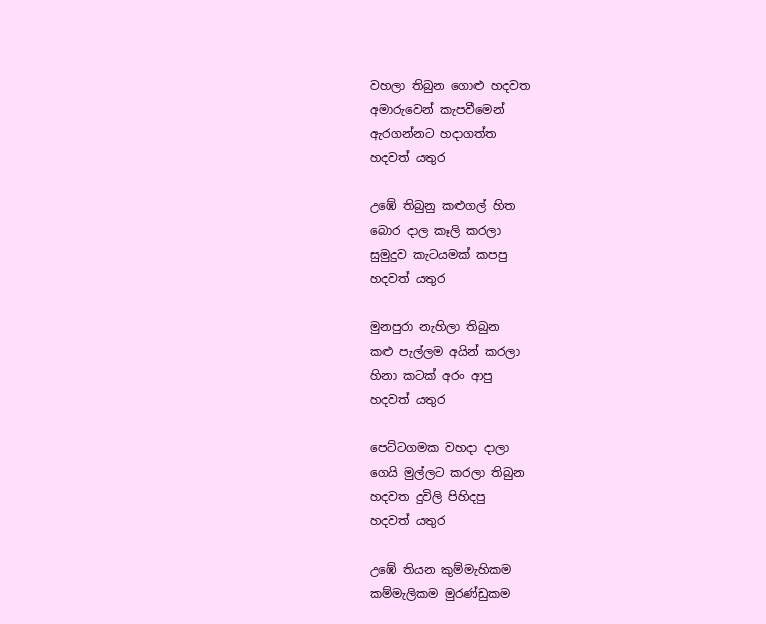වහලා තිබුන ගොළු හදවත
අමාරුවෙන් කැපවීමෙන්
ඇරගන්නට හදාගත්ත
හදවත් යතුර

උඹේ තිබුනු කළුගල් හිත
බොර දාල කෑලි කරලා
සුමුදුව කැටයමක් කපපු
හදවත් යතුර

මුනපුරා නැහිලා තිබුන
කළු පැල්ලම අයින් කරලා
හිනා කටක් අරං ආපු
හදවත් යතුර

පෙට්ටගමක වහදා දාලා
ගෙයි මුල්ලට කරලා තිබුන
හදවත දුවිලි පිහිදපු
හදවත් යතුර

උඹේ තියන කුම්මැහිකම
කම්මැලිකම මුරණ්ඩුකම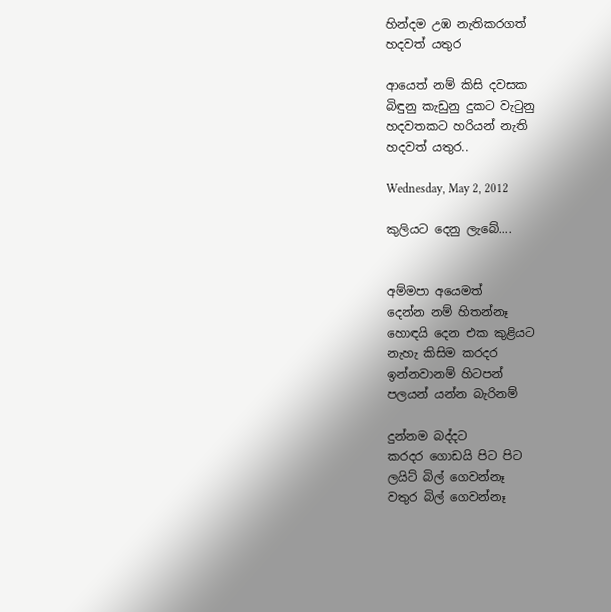හින්දම උඹ නැතිකරගත්
හදවත් යතුර

ආයෙත් නම් කිසි දවසක
බිඳුනු කැඩුනු දුකට වැටුනු
හදවතකට හරියන් නැති
හදවත් යතුර..

Wednesday, May 2, 2012

කුලියට දෙනු ලැබේ....


අම්මපා අයෙමත්
දෙන්න නම් හිතන්නෑ
හොඳයි දෙන එක කුළියට
නැහැ කිසිම කරදර
ඉන්නවානම් හිටපන්
පලයන් යන්න බැරිනම්

දුන්නම බද්දට
කරදර ගොඩයි පිට පිට
ලයිට් බිල් ‍ගෙවන්නෑ
වතුර බිල් ගෙවන්නෑ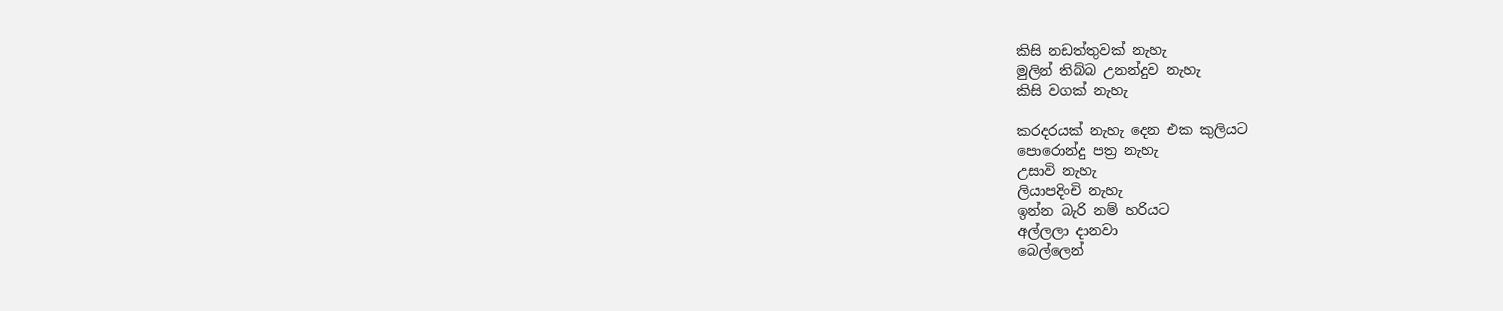කිසි නඩත්තුවක් නැහැ
මුලින් තිබ්බ උනන්දුව නැහැ
කිසි වගක් නැහැ

කරදරයක් නැහැ දෙන එක කුලියට
පොරොන්දු පත්‍ර නැහැ
උසාවි නැහැ
ලියාපදිංචි නැහැ
ඉන්න බැරි නම් හරියට
අල්ලලා දානවා
බෙල්ලෙන්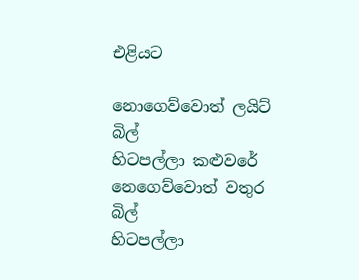එළියට

නොගෙව්වොත් ලයිට් බිල්
හිටපල්ලා කළුවරේ
නෙගෙව්වොත් වතුර බිල්
හිටපල්ලා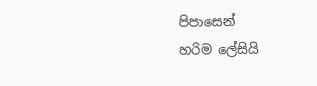පිපාසෙන්
හරිම ලේසියි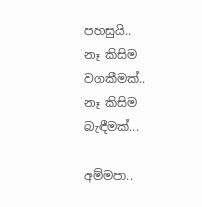පහසුයි..
නෑ කිසිම වගකීමක්..
නෑ කිසිම බැඳීමක්...

අම්මපා..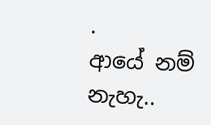.
ආයේ නම් නැහැ..